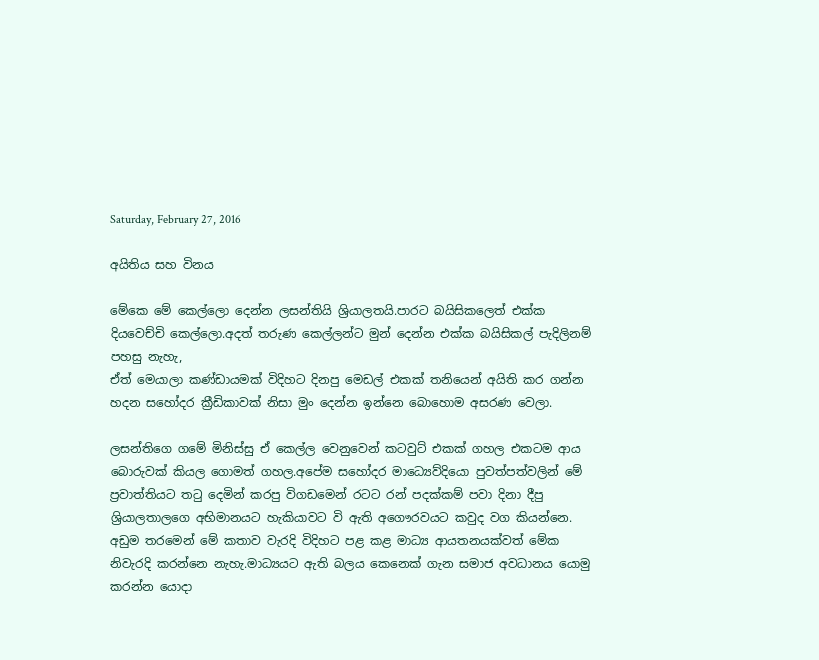Saturday, February 27, 2016

අයිතිය සහ විනය

මේකෙ මේ කෙල්ලො දෙන්න ලසන්තියි ශ්‍රියාලතයි.පාරට බයිසිකලෙත් එක්ක දියවෙච්චි කෙල්ලො.අදත් තරුණ කෙල්ලන්ට මුන් දෙන්න එක්ක බයිසිකල් පැදිලිනම් පහසු නැහැ,
ඒත් මෙයාලා කණ්ඩායමක් විදිහට දිනපු මෙඩල් එකක් තනියෙන් අයිති කර ගන්න හදන සහෝදර ක්‍රීඩිකාවක් නිසා මුං දෙන්න ඉන්නෙ බොහොම අසරණ වෙලා.

ලසන්තිගෙ ගමේ මිනිස්සු ඒ කෙල්ල වෙනුවෙන් කටවුට් එකක් ගහල එකටම ආය බොරුවක් කියල ගොමත් ගහල.අපේම සහෝදර මාධ්‍යෙව්දියො පුවත්පත්වලින් මේ ප්‍රවාත්තියට තටු දෙමින් කරපු විගඩමෙන් රටට රන් පදක්කම් පවා දිනා දීපු ශ්‍රියාලතාලගෙ අභිමානයට හැකියාවට වි ඇති අගෞරවයට කවුද වග කියන්නෙ.
අඩුම තරමෙන් මේ කතාව වැරදි විදිහට පළ කළ මාධ්‍ය ආයතනයක්වත් මේක නිවැරදි කරන්නෙ නැහැ.මාධ්‍යයට ඇති බලය කෙනෙක් ගැන සමාජ අවධානය යොමු කරන්න යොදා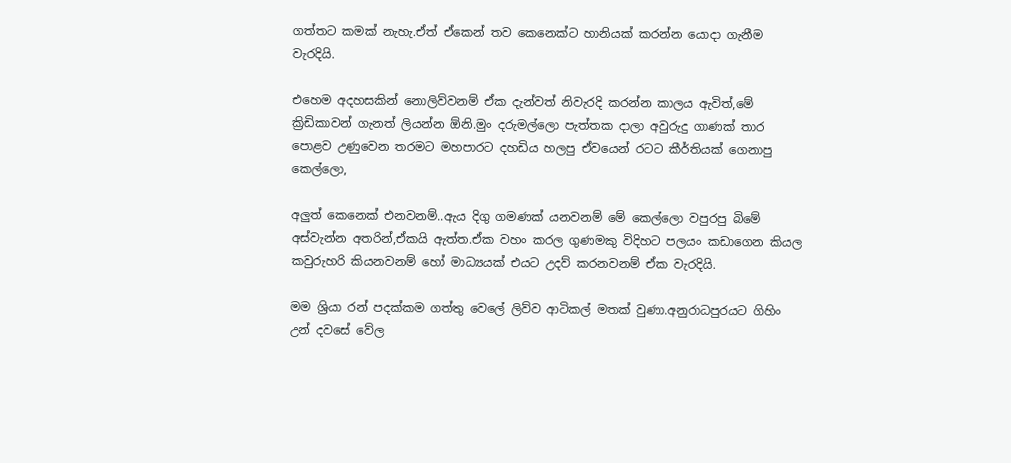ගත්තට කමක් නැහැ.ඒත් ඒකෙන් තව කෙනෙක්ට හානියක් කරන්න යොදා ගැනීම වැරදියි.

එහෙම අදහසකින් නොලිව්වනම් ඒක දැන්වත් නිවැරදි කරන්න කාලය ඇවිත්,මේ ක්‍රිඩිකාවන් ගැනත් ලියන්න ඕනි.මුං දරුමල්ලො පැත්තක දාලා අවුරුදු ගාණක් තාර පොළව උණුවෙන තරමට මහපාරට දහඩිය හලපු ඒවයෙන් රටට කීර්තියක් ගෙනාපු කෙල්ලො,

අලුත් කෙනෙක් එනවනම්..ඇය දිගු ගමණක් යනවනම් මේ කෙල්ලො වපුරපු බිමේ අස්වැන්න අතරින්,ඒකයි ඇත්ත.ඒක වහං කරල ගුණමකු විදිහට පලයං කඩාගෙන කියල කවුරුහරි කියනවනම් හෝ මාධ්‍යයක් එයට උදව් කරනවනම් ඒක වැරදියි.

මම ශ්‍රියා රන් පදක්කම ගත්තු වෙලේ ලිව්ව ආටිකල් මතක් වුණා.අනුරාධපුරයට ගිහිං උන් දවසේ වේල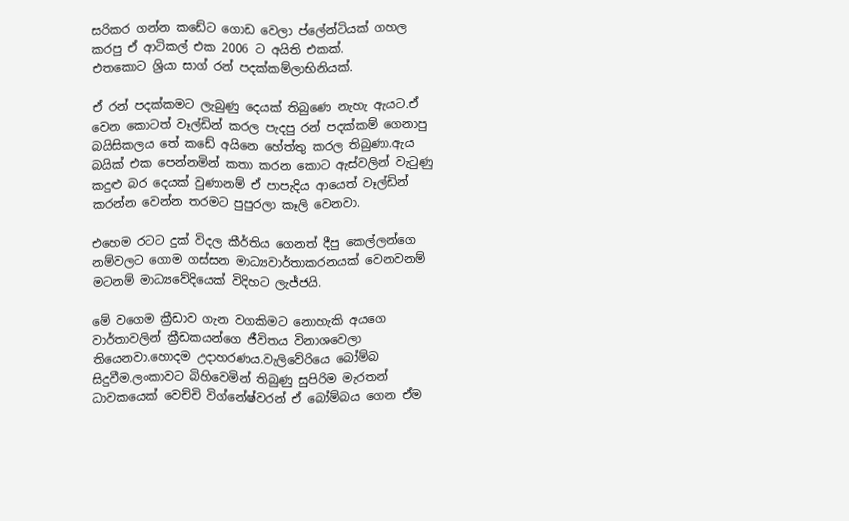සරිකර ගන්න කඩේට ගොඩ වෙලා ප්ලේන්ටියක් ගහල කරපු ඒ ආටිකල් එක 2006 ට අයිති එකක්.
එතකොට ශ්‍රියා සාග් රන් පදක්කම්ලාභිනියක්.

ඒ රන් පදක්කමට ලැබුණු දෙයක් තිබුණෙ නැහැ ඇයට.ඒ වෙන කොටත් වෑල්ඩින් කරල පැදපු රන් පදක්කම් ගෙනාපු බයිසිකලය තේ කඩේ අයිනෙ හේත්තු කරල තිබුණා.ඇය බයික් එක පෙන්නමින් කතා කරන කොට ඇස්වලින් වැටුණු කදුළු බර දෙයක් වුණානම් ඒ පාපැදිය ආයෙත් වෑල්ඩින් කරන්න වෙන්න තරමට පුපුරලා කෑලි වෙනවා.

එහෙම රටට දුක් විදල කීර්තිය ගෙනත් දීපු කෙල්ලන්ගෙ නම්වලට ගොම ගස්සන මාධ්‍යවාර්තාකරනයක් වෙනවනම් මටනම් මාධ්‍යවේදියෙක් විදිහට ලැජ්ජයි.

මේ වගෙම ක්‍රීඩාව ගැන වගකිමට නොහැකි අයගෙ වාර්තාවලින් ක්‍රීඩකයන්ගෙ ජීවිතය විනාශවෙලා තියෙනවා.හොදම උදාහරණය.වැලිවේරියෙ බෝම්බ සිදුවීම.ලංකාවට බිහිවෙමින් තිබුණු සුපිරිම මැරතන් ධාවකයෙක් වෙච්චි විග්නේෂ්වරන් ඒ බෝම්බය ගෙන ඒම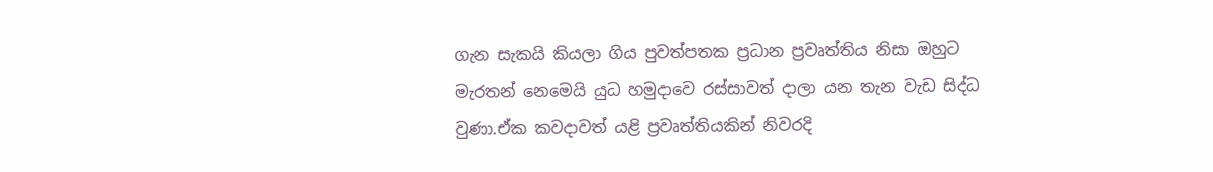ගැන සැකයි කියලා ගිය පුවත්පතක ප්‍රධාන ප්‍රවෘත්තිය නිසා ඔහුට මැරතන් නෙමෙයි යුධ හමුදාවෙ රස්සාවත් දාලා යන තැන වැඩ සිද්ධ වුණා.ඒක කවදාවත් යළි ප්‍රවෘත්තියකින් නිවරදි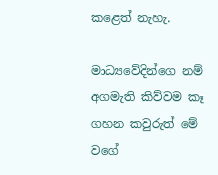කළෙත් නැහැ.

මාධ්‍යවේදින්ගෙ නම් අගමැති කිව්වම කෑ ගහන කවුරුත් මේ වගේ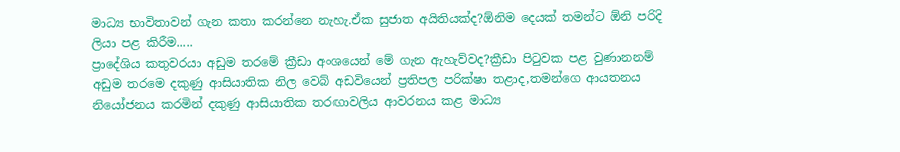මාධ්‍ය භාවිතාවන් ගැන කතා කරන්නෙ නැහැ.ඒක සුජාත අයිතියක්ද?ඕනිම දෙයක් තමන්ට ඕනි පරිදි ලියා පළ කිරීම.....
ප්‍රාදේශිය කතුවරයා අඩුම තරමේ ක්‍රීඩා අංශයෙන් මේ ගැන ඇහැව්වද?ක්‍රීඩා පිටුවක පළ වුණානනම් අඩුම තරමෙ දකුණු ආසියාතික නිල වෙබ් අඩවියෙන් ප්‍රතිපල පරික්ෂා තළාද,තමන්ගෙ ආයතනය නියෝජනය කරමින් දකුණු ආසියාතික තරඟාවලිය ආවරනය කළ මාධ්‍ය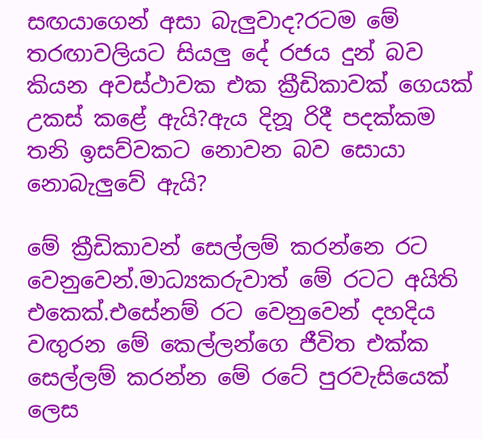සඟයාගෙන් අසා බැලුවාද?රටම මේ තරඟාවලියට සියලු දේ රජය දුන් බව කියන අවස්ථාවක එක ක්‍රීඩිකාවක් ගෙයක් උකස් කළේ ඇයි?ඇය දිනූ රිදී පදක්කම තනි ඉසව්වකට නොවන බව සොයා නොබැලුවේ ඇයි?

මේ ක්‍රීඩිකාවන් සෙල්ලම් කරන්නෙ රට වෙනුවෙන්.මාධ්‍යකරුවාත් මේ රටට අයිති එකෙක්.එසේනම් රට වෙනුවෙන් දහදිය වඟුරන මේ කෙල්ලන්ගෙ ජීවිත එක්ක සෙල්ලම් කරන්න මේ රටේ පුරවැසියෙක් ලෙස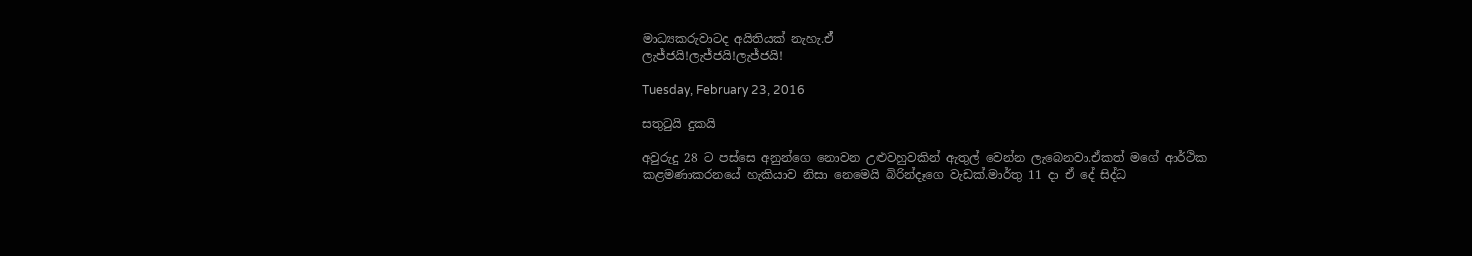මාධ්‍යකරුවාටද අයිතියක් නැහැ.ඒ්
ලැජ්ජයි!ලැජ්ජයි!ලැජ්ජයි!

Tuesday, February 23, 2016

සතුටුයි දුකයි

අවුරුදු 28 ට පස්සෙ අනුන්ගෙ නොවන උළුවහුවකින් ඇතුල් වෙන්න ලැබෙනවා.ඒකත් මගේ ආර්ථික කළමණාකරනයේ හැකියාව නිසා නෙමෙයි බිරින්දෑගෙ වැඩක්.මාර්තු 11 දා ඒ දේ සිද්ධ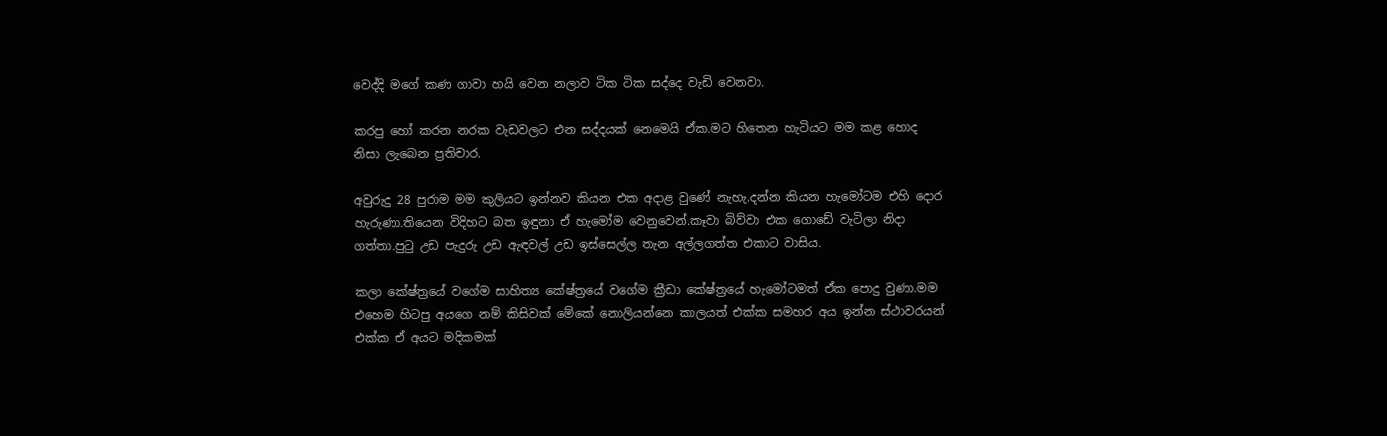වෙද්දි මගේ කණ ගාවා හයි වෙන නලාව ටික ටික සද්දෙ වැඩි වෙනවා.

කරපු හෝ කරන නරක වැඩවලට එන සද්දයක් නෙමෙයි ඒක.මට හිතෙන හැටියට මම කළ හොද නිසා ලැබෙන ප්‍රතිචාර.

අවුරුදු 28 පුරාම මම කුලියට ඉන්නව කියන එක අදාළ වුණේ නැහැ.දන්න කියන හැමෝටම එහි දොර හැරුණා.තියෙන විදිහට බත ඉඳුනා ඒ හැමෝම වෙනුවෙන්.කෑවා බිව්වා එක ගොඩේ වැටිලා නිදා ගත්තා.පුටු උඩ පැදුරු උඩ ඇඳවල් උඩ ඉස්සෙල්ල තැන අල්ලගත්ත එකාට වාසිය.

කලා කේෂ්ත්‍රයේ වගේම සාහිත්‍ය කේෂ්ත්‍රයේ වගේම ක්‍රීඩා කේෂ්ත්‍රයේ හැමෝටමත් ඒක පොදු වුණා.මම එහෙම හිටපු අයගෙ නම් කිසිවක් මේකේ නොලියන්නෙ කාලයත් එක්ක සමහර අය ඉන්න ස්ථාවරයන් එක්ක ඒ අයට මදිකමක්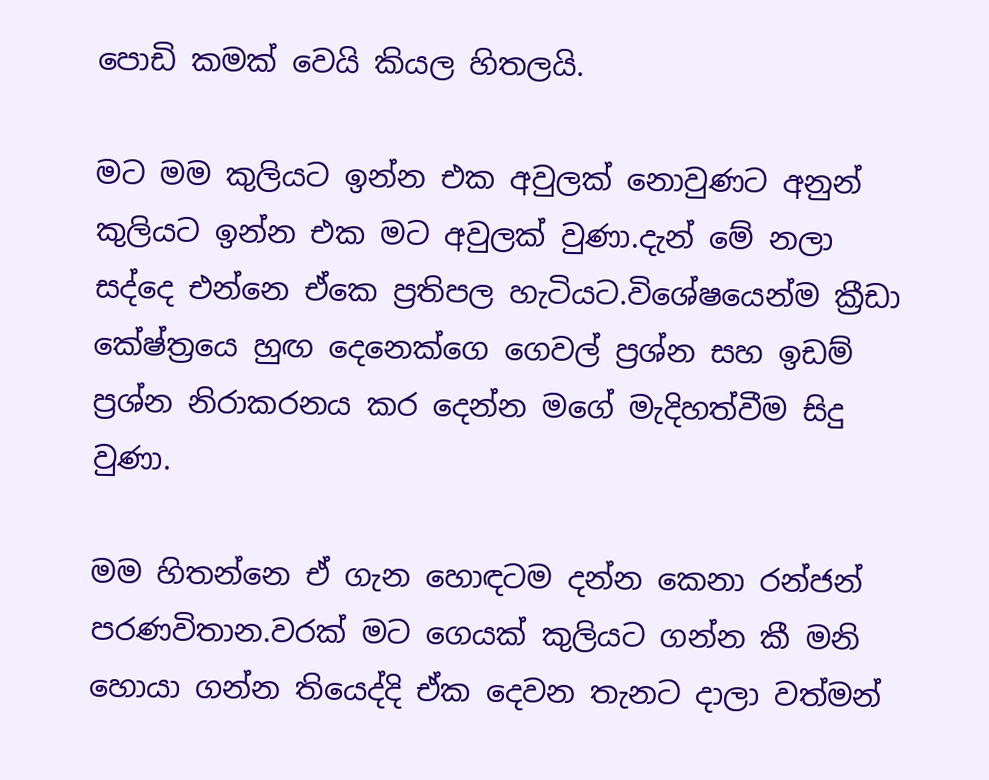පොඩි කමක් වෙයි කියල හිතලයි.

මට මම කුලියට ඉන්න එක අවුලක් නොවුණට අනුන් කුලියට ඉන්න එක මට අවුලක් වුණා.දැන් මේ නලා සද්දෙ එන්නෙ ඒකෙ ප්‍රතිපල හැටියට.විශේෂයෙන්ම ක්‍රීඩා කේෂ්ත්‍රයෙ හුඟ දෙනෙක්ගෙ ගෙවල් ප්‍රශ්න සහ ඉඩම් ප්‍රශ්න නිරාකරනය කර දෙන්න මගේ මැදිහත්වීම සිදු වුණා.

මම හිතන්නෙ ඒ ගැන හොඳටම දන්න කෙනා රන්ජන් පරණවිතාන.වරක් මට ගෙයක් කුලියට ගන්න කී මනි හොයා ගන්න තියෙද්දි ඒක දෙවන තැනට දාලා වත්මන්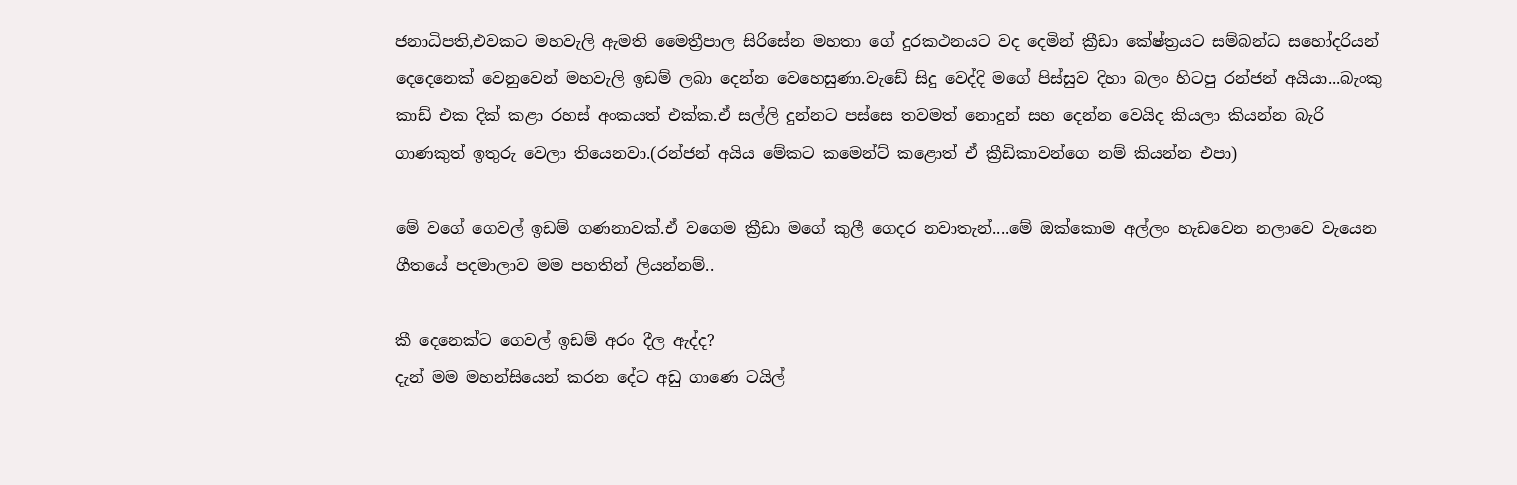ජනාධිපති,එවකට මහවැලි ඇමති මෛත්‍රීපාල සිරිසේන මහතා ගේ දුරකථනයට වද දෙමින් ක්‍රීඩා කේෂ්ත්‍රයට සම්බන්ධ සහෝදරියන් දෙදෙනෙක් වෙනුවෙන් මහවැලි ඉඩම් ලබා දෙන්න වෙහෙසුණා.වැඩේ සිදු වෙද්දි මගේ පිස්සුව දිහා බලං හිටපු රන්ජන් අයියා...බැංකු කාඩ් එක දික් කළා රහස් අංකයත් එක්ක.ඒ සල්ලි දුන්නට පස්සෙ තවමත් නොදුන් සහ දෙන්න වෙයිද කියලා කියන්න බැරි ගාණකුත් ඉතුරු වෙලා තියෙනවා.(රන්ජන් අයිය මේකට කමෙන්ට් කළොත් ඒ ක්‍රීඩිකාවන්ගෙ නම් කියන්න එපා)

මේ වගේ ගෙවල් ඉඩම් ගණනාවක්.ඒ වගෙම ක්‍රීඩා මගේ කුලී ගෙදර නවාතැන්....මේ ඔක්කොම අල්ලං හැඩවෙන නලාවෙ වැයෙන ගීතයේ පදමාලාව මම පහතින් ලියන්නම්..

කී දෙනෙක්ට ගෙවල් ඉඩම් අරං දීල ඇද්ද?
දැන් මම මහන්සියෙන් කරන දේට අඩු ගාණෙ ටයිල්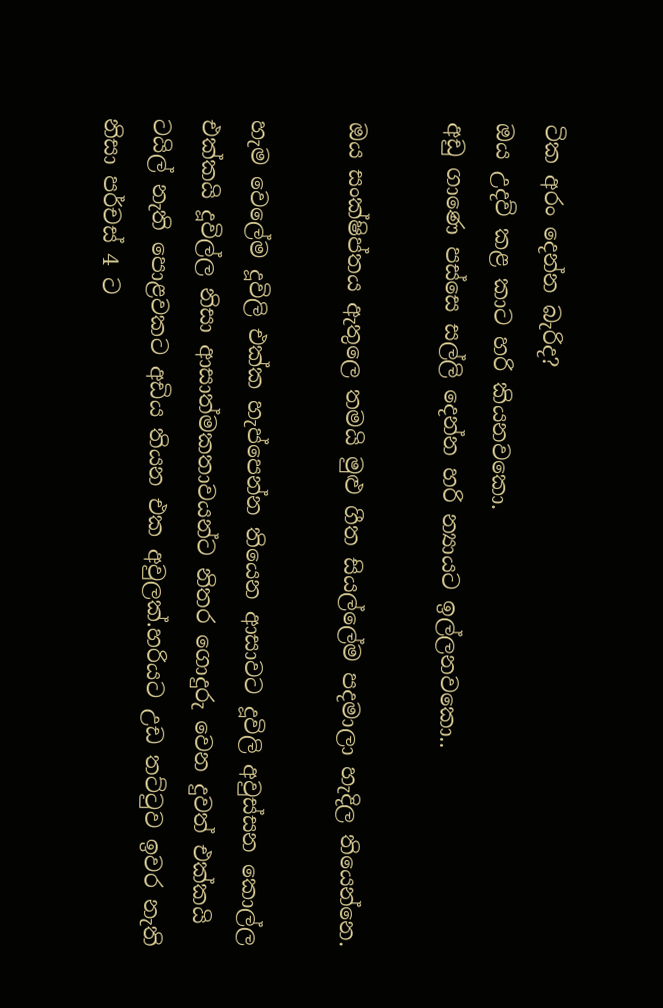ටික අරං දෙන්න බැරිද?
ඔය උදව් කළ කාට හරි කියනවකො.
අඩු ගාණෙ පස්සෙ සල්ලි දෙන්න හරි න්‍යායට ඉල්ලනවකො..

ඔය සංක්ෂිප්තය ඇතුලෙ තමයි මුළු ගීත සියල්ලේම පදමාලා හැදිල තියෙන්නෙ.

හැම වෙලේම දූවිලි එක්ක හැප්පෙන්න තියෙන ආසාවට දූවිලි අවුස්සන කොල්ල එක්කයි දූවිල්ල නිසා ආසාත්මකතාවයන්ට නිතර ගොදුරු වෙන දුවත් එක්කයි ටයිල් නැති පොළවකට අඩිය තියන එක අවුලක්.හරියට උඩ තට්ටුව ඉවර නැති නිසා පර්චස් 4 ට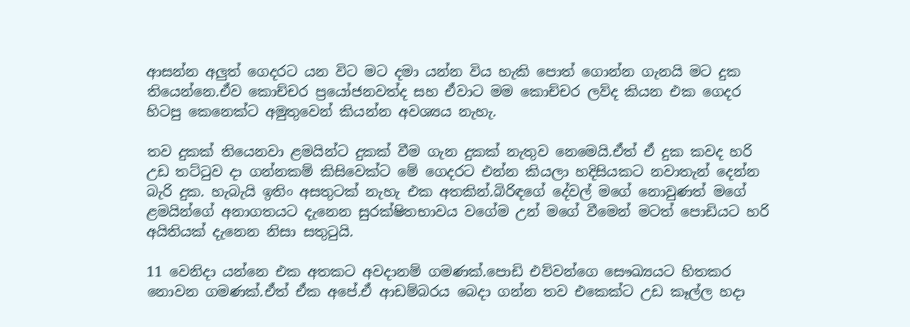ආසන්න අලුත් ගෙදරට යන විට මට දමා යන්න විය හැකි පොත් ගොන්න ගැනයි මට දුක තියෙන්නෙ.ඒව කොච්චර ප්‍රයෝජනවත්ද සහ ඒවාට මම කොච්චර ලව්ද කියන එක ගෙදර හිටපු කෙනෙක්ට අමුතුවෙන් කියන්න අවශ්‍යය නැහැ.

තව දුකක් තියෙනවා ළමයින්ට දුකක් වීම ගැන දුකක් නැතුව නෙමෙයි.ඒත් ඒ දුක කවද හරි උඩ තට්ටුව දා ගන්නකම් කිසිවෙක්ට මේ ගෙදරට එන්න කියලා හදිසියකට නවාතැන් දෙන්න බැරි දුක. හැබැයි ඉතිං අසතුටක් නැහැ එක අතකින්.බිරිඳගේ දේවල් මගේ නොවුණත් මගේ ළමයින්ගේ අනාගතයට දැනෙන සුරක්ෂිතභාවය වගේම උන් මගේ වීමෙන් මටත් පොඩියට හරි අයිතියක් දැනෙන නිසා සතුටුයි.

11 වෙනිදා යන්නෙ එක අතකට අවදානම් ගමණක්.පොඩි එව්වන්ගෙ සෞඛ්‍යයට හිතකර නොවන ගමණක්.ඒත් ඒක අපේ.ඒ ආඩම්බරය බෙදා ගන්න තව එකෙක්ට උඩ කෑල්ල හදා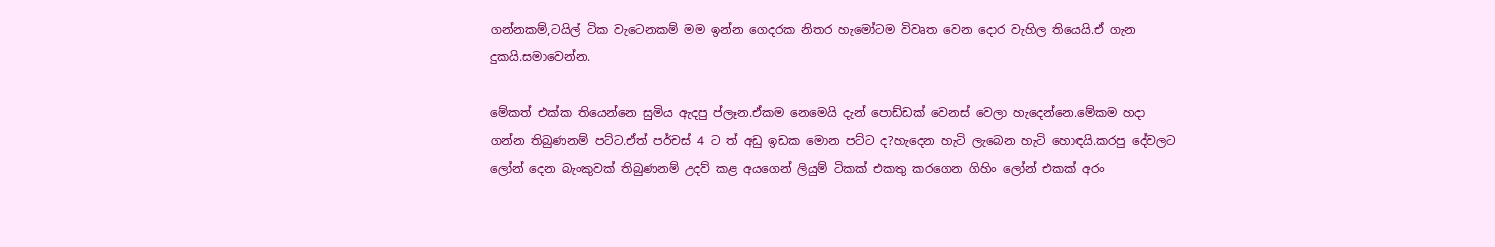ගන්නකම්,ටයිල් ටික වැටෙනකම් මම ඉන්න ගෙදරක නිතර හැමෝටම විවෘත වෙන දොර වැහිල තියෙයි.ඒ ගැන දුකයි.සමාවෙන්න.

මේකත් එක්ක තියෙන්නෙ සුමිය ඇදපු ප්ලෑන.ඒකම නෙමෙයි දැන් පොඩ්ඩක් වෙනස් වෙලා හැදෙන්නෙ.මේකම හදා ගන්න තිබුණනම් පට්ට.ඒත් පර්චස් 4 ට ත් අඩු ඉඩක මොන පට්ට ද?හැදෙන හැටි ලැබෙන හැටි හොඳයි.කරපු දේවලට ලෝන් දෙන බැංකුවක් තිබුණනම් උදව් කළ අයගෙන් ලියුම් ටිකක් එකතු කරගෙන ගිහිං ලෝන් එකක් අරං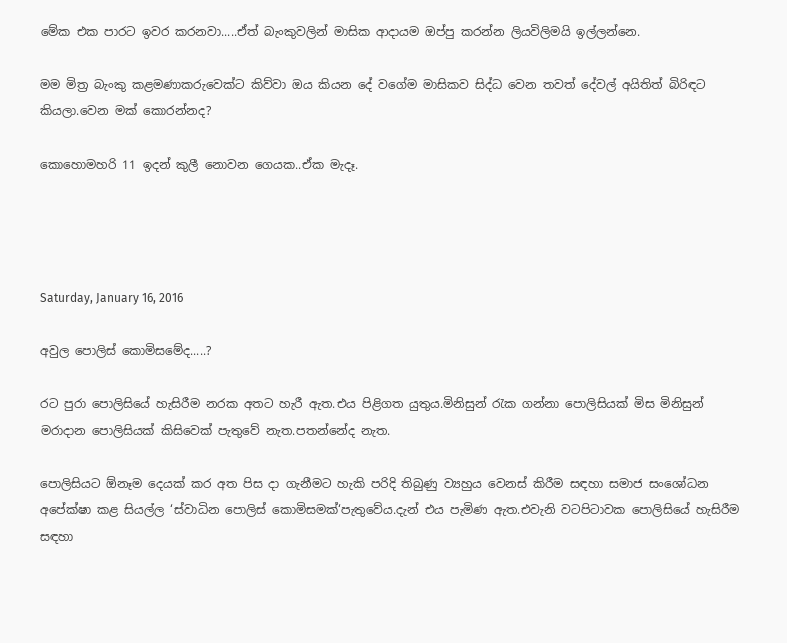මේක එක පාරට ඉවර කරනවා.....ඒත් බැංකුවලින් මාසික ආදායම ඔප්පු කරන්න ලියවිලිමයි ඉල්ලන්නෙ.

මම මිත්‍ර බැංකු කළමණාකරුවෙක්ට කිව්වා ඔය කියන දේ වගේම මාසිකව සිද්ධ වෙන තවත් දේවල් අයිතිත් බිරිඳට කියලා.වෙන මක් කොරන්නද?

කොහොමහරි 11 ඉදන් කුලී නොවන ගෙයක..ඒක මැදෑ.




Saturday, January 16, 2016

අවුල පොලිස් කොමිසමේද.....?

රට පුරා පොලිසියේ හැසිරීම නරක අතට හැරී ඇත.එය පිළිගත යුතුය.මිනිසුන් රැක ගන්නා පොලිසියක් මිස මිනිසුන් මරාදාන පොලිසියක් කිසිවෙක් පැතුවේ නැත.පතන්නේද නැත.

පොලිසියට ඕනෑම දෙයක් කර අත පිස දා ගැනීමට හැකි පරිදි තිබුණු ව්‍යහුය වෙනස් කිරීම සඳහා සමාජ සංශෝධන අපේක්ෂා කළ සියල්ල ‘ස්වාධින පොලිස් කොමිසමක්‘පැතුවේය.දැන් එය පැමිණ ඇත.එවැනි වටපිටාවක පොලිසියේ හැසිරීම සඳහා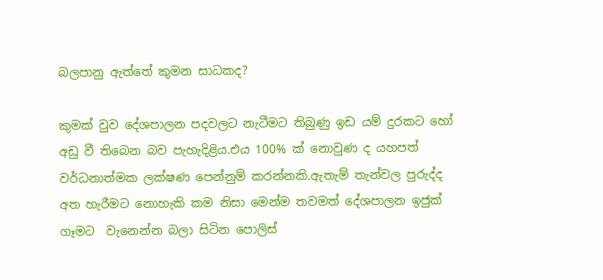බලපානු ඇත්තේ කුමන සාධකද?

කුමක් වුව දේශපාලන පදවලට නැටීමට තිබුණු ඉඩ යම් දුරකට හෝ අඩු වී තිබෙන බව පැහැදිළිය.එය 100% ක් නොවුණ ද යහපත් වර්ධනාත්මක ලක්ෂණ පෙන්නුම් කරන්නකි.ඇතැම් තැන්වල පුරුද්ද අත හැරීමට නොහැකි කම නිසා මෙන්ම තවමත් දේශපාලන ඉජුක් ගෑමට  වැනෙන්න බලා සිටින පොලිස්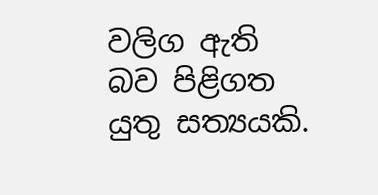වලිග ඇති බව පිළිගත යුතු සත්‍යයකි.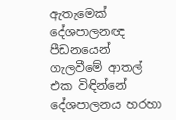ඇතැමෙක් දේශපාලනඥ පීඩනයෙන් ගැලවීමේ ආතල් එක විඳින්නේ දේශපාලනය හරහා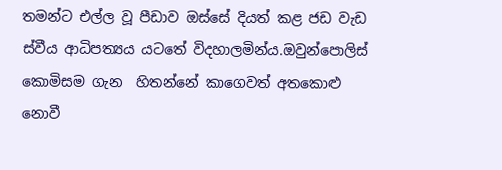තමන්ට එල්ල වූ පීඩාව ඔස්සේ දියත් කළ ජඩ වැඩ ස්වීය ආධිපත්‍යය යටතේ විදහාලමින්ය.ඔවුන්පොලිස් කොමිසම ගැන  හිතන්නේ කාගෙවත් අතකොළු නොවී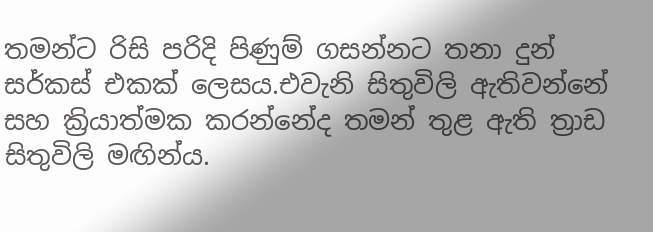තමන්ට රිසි පරිදි පිණුම් ගසන්නට තනා දුන් සර්කස් එකක් ලෙසය.එවැනි සිතුවිලි ඇතිවන්නේ සහ ක්‍රියාත්මක කරන්නේද තමන් තුළ ඇති ත්‍රාඩ සිතුවිලි මඟින්ය.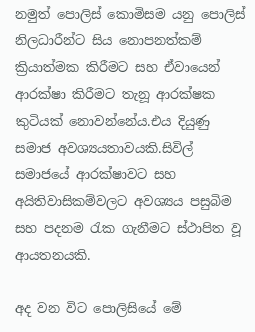නමුත් පොලිස් කොමිසම යනු පොලිස් නිලධාරීන්ට සිය නොපනත්කම් ක්‍රියාත්මක කිරීමට සහ ඒවායෙන් ආරක්ෂා කිරීමට තැනූ ආරක්ෂක කුටියක් නොවන්නේය.එය දියුණු සමාජ අවශ්‍යයතාවයකි.සිවිල් සමාජයේ ආරක්ෂාවට සහ අයිතිවාසිකම්වලට අවශ්‍යය පසුබිම සහ පදනම රැක ගැනීමට ස්ථාපිත වූ ආයතනයකි.

අද වන විට පොලිසියේ මේ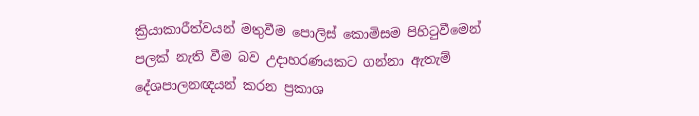ක්‍රියාකාරීත්වයන් මතුවීම පොලිස් කොමිසම පිහිටුවීමෙන් පලක් නැති වීම බව උදාහරණයකට ගන්නා ඇතැම් දේශපාලනඥයන් කරන ප්‍රකාශ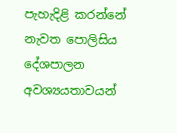පැහැදිළි කරන්නේ නැවත පොලිසිය දේශපාලන අවශ්‍යයතාවයන්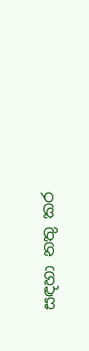සඳහා නතු කර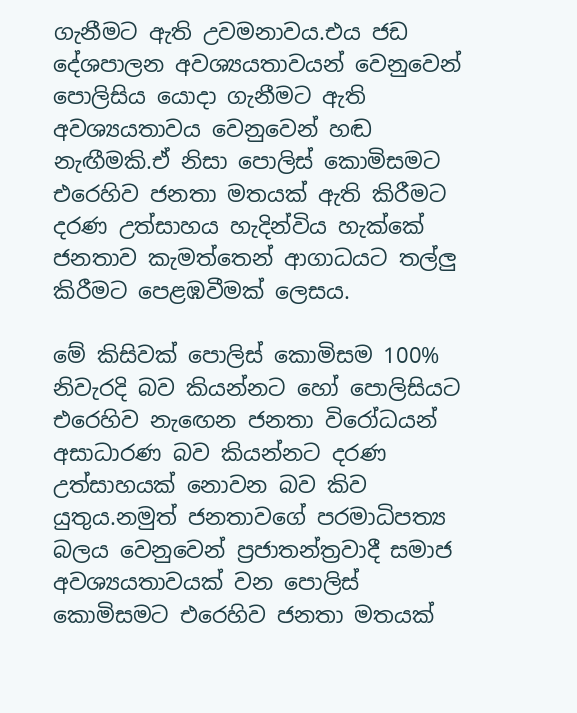ගැනීමට ඇති උවමනාවය.එය ජඩ දේශපාලන අවශ්‍යයතාවයන් වෙනුවෙන් පොලිසිය යොදා ගැනීමට ඇති අවශ්‍යයතාවය වෙනුවෙන් හඬ නැඟීමකි.ඒ නිසා පොලිස් කොමිසමට එරෙහිව ජනතා මතයක් ඇති කිරීමට දරණ උත්සාහය හැදින්විය හැක්කේ ජනතාව කැමත්තෙන් ආගාධයට තල්ලු කිරීමට පෙළඹවීමක් ලෙසය.

මේ කිසිවක් පොලිස් කොමිසම 100% නිවැරදි බව කියන්නට හෝ පොලිසියට එරෙහිව නැඟෙන ජනතා විරෝධයන් අසාධාරණ බව කියන්නට දරණ උත්සාහයක් නොවන බව කිව යුතුය.නමුත් ජනතාවගේ පරමාධිපත්‍ය බලය වෙනුවෙන් ප්‍රජාතන්ත්‍රවාදී සමාජ අවශ්‍යයතාවයක් වන පොලිස් කොමිසමට එරෙහිව ජනතා මතයක්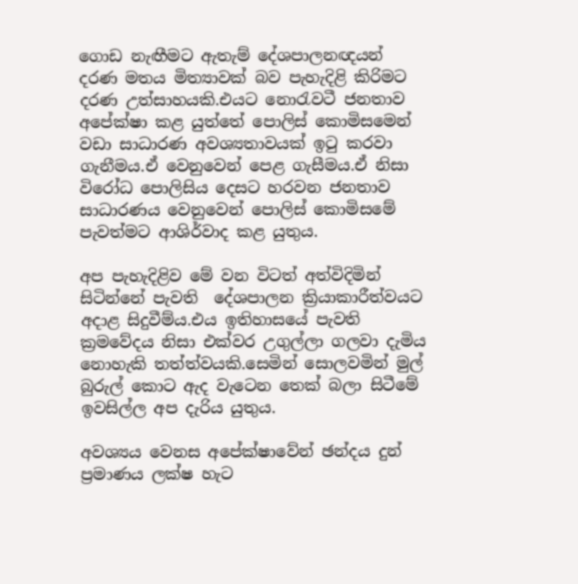ගොඩ නැඟීමට ඇතැම් දේශපාලනඥයන් දරණ මතය මිත්‍යාවක් බව පැහැදිළි කිරිමට දරණ උත්සාහයකි.එයට නොරැවටී ජනතාව අපේක්ෂා කළ යුත්තේ පොලිස් කොමිසමෙන් වඩා සාධාරණ අවශ්‍යතාවයක් ඉටු කරවා ගැනීමය.ඒ වෙනුවෙන් පෙළ ගැසීමය.ඒ නිසා විරෝධ පොලිසිය දෙසට හරවන ජනතාව සාධාරණය වෙනුවෙන් පොලිස් කොමිසමේ පැවත්මට ආශිර්වාද කළ යුතුය.

අප පැහැදිළිව මේ වන විටත් අත්විදිමින් සිටින්නේ පැවති  දේශපාලන ක්‍රියාකාරීත්වයට අදාළ සිදුවීම්ය.එය ඉතිහාසයේ පැවති ක්‍රමවේදය නිසා එක්වර උගුල්ලා ගලවා දැමිය නොහැකි තත්ත්වයකි.සෙමින් සොලවමින් මුල් බුරුල් කොට ඇද වැටෙන තෙක් බලා සිටීමේ ඉවසිල්ල අප දැරිය යුතුය.

අවශ්‍යය වෙනස අපේක්ෂාවේන් ඡන්දය දුන් ප්‍රමාණය ලක්ෂ හැට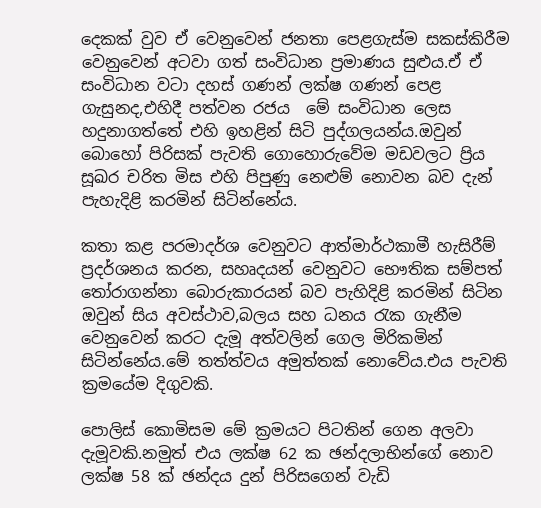දෙකක් වුව ඒ වෙනුවෙන් ජනතා පෙළගැස්ම සකස්කිරීම වෙනුවෙන් අටවා ගත් සංවිධාන ප්‍රමාණය සුළුය.ඒ ඒ සංවිධාන වටා දහස් ගණන් ලක්ෂ ගණන් පෙළ ගැසුනද,එහිදී පත්වන රජය  මේ සංවිධාන ලෙස හදුනාගත්තේ එහි ඉහළින් සිටි පුද්ගලයන්ය.ඔවුන් බොහෝ පිරිසක් පැවති ගොහොරුවේම මඩවලට ප්‍රිය සූඛර චරිත මිස එහි පිපුණු නෙළුම් නොවන බව දැන් පැහැදිළි කරමින් සිටින්නේය.

කතා කළ පරමාදර්ශ වෙනුවට ආත්මාර්ථකාමී හැසිරීම් ප්‍රදර්ශනය කරන, සහෘදයන් වෙනුවට භෞතික සම්පත් තෝරාගන්නා බොරුකාරයන් බව පැහිදිළි කරමින් සිටින ඔවුන් සිය අවස්ථාව,බලය සහ ධනය රැක ගැනීම වෙනුවෙන් කරට දැමූ අත්වලින් ගෙල මිරිකමින් සිටින්නේය.මේ තත්ත්වය අමුත්තක් නොවේය.එය පැවති ක්‍රමයේම දිගුවකි.

පොලිස් කොමිසම මේ ක්‍රමයට පිටතින් ගෙන අලවා දැමූවකි.නමුත් එය ලක්ෂ 62 ක ඡන්දලාභින්ගේ නොව ලක්ෂ 58 ක් ඡන්දය දුන් පිරිසගෙන් වැඩි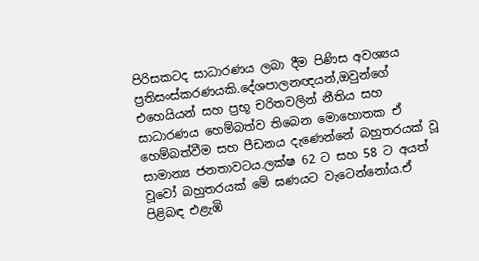පිරිසකටද සාධාරණය ලබා දීම පිණිස අවශ්‍යය ප්‍රතිසංස්කරණයකි.දේශපාලනඥයන්,ඔවුන්ගේ එහෙයියන් සහ ප්‍රභූ චරිතවලින් නීතිය සහ සාධාරණය හෙම්බත්ව තිබෙන මොහොතක ඒ හෙම්බත්වීම සහ පීඩනය දැණෙන්නේ බහුතරයක් වූ සාමාන්‍ය ජනතාවටය.ලක්ෂ 62 ට සහ 58 ට අයත් වූවෝ බහුතරයක් මේ ඝණයට වැටෙන්නෝය.ඒ පිළිබඳ එළැඹි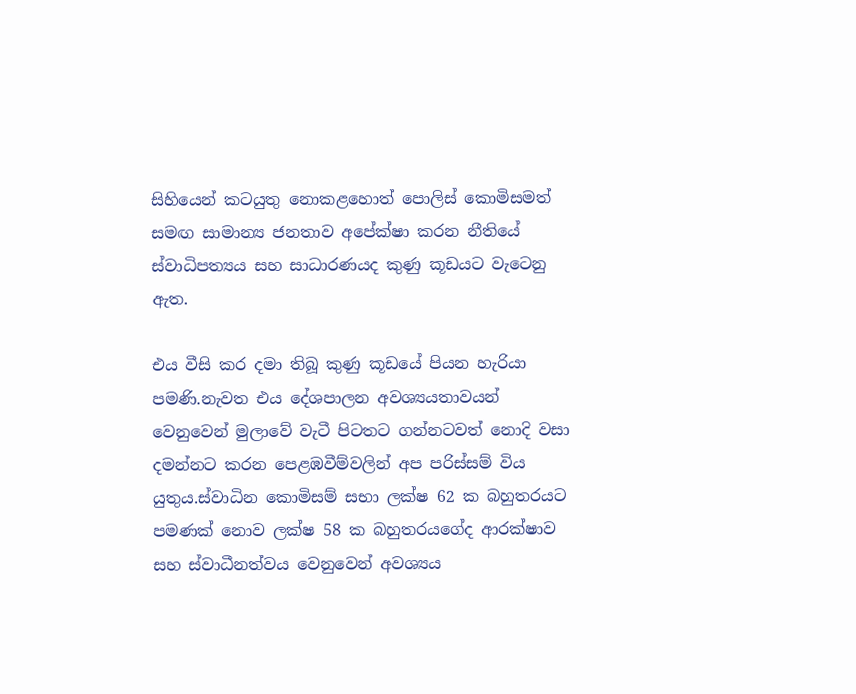සිහියෙන් කටයුතු නොකළහොත් පොලිස් කොමිසමත් සමඟ සාමාන්‍ය ජනතාව අපේක්ෂා කරන නීතියේ ස්වාධිපත්‍යය සහ සාධාරණයද කුණු කූඩයට වැටෙනු ඇත.

එය වීසි කර දමා තිබූ කුණු කූඩයේ පියන හැරියා පමණි.නැවත එය දේශපාලන අවශ්‍යයතාවයන් වෙනුවෙන් මුලාවේ වැටී පිටතට ගන්නටවත් නොදි වසා දමන්නට කරන පෙළඹවීම්වලින් අප පරිස්සම් විය යුතුය.ස්වාධින කොමිසම් සභා ලක්ෂ 62 ක බහුතරයට පමණක් නොව ලක්ෂ 58 ක බහුතරයගේද ආරක්ෂාව සහ ස්වාධීනත්වය වෙනුවෙන් අවශ්‍යය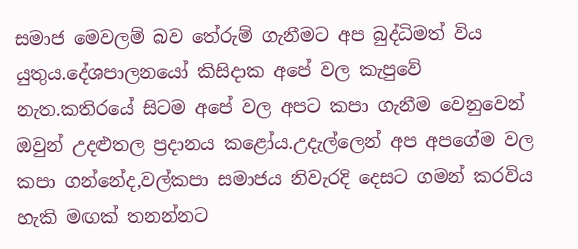සමාජ මෙවලම් බව තේරුම් ගැනීමට අප බුද්ධිමත් විය යුතුය.දේශපාලනයෝ කිසිදාක අපේ වල කැපුවේ නැත.කතිරයේ සිටම අපේ වල අපට කපා ගැනීම වෙනුවෙන් ඔවුන් උදළුතල ප්‍රදානය කළෝය.උදැල්ලෙන් අප අපගේම වල කපා ගන්නේද,වල්කපා සමාජය නිවැරදි දෙසට ගමන් කරවිය හැකි මඟක් තනන්නට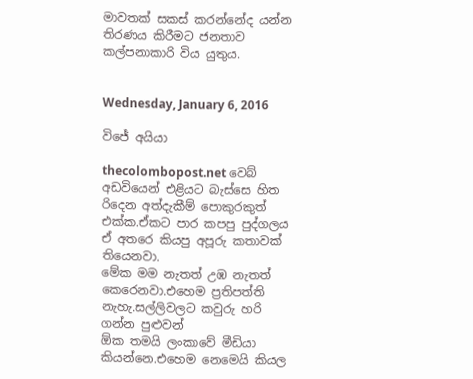මාවතක් සකස් කරන්නේද යන්න තිරණය කිරීමට ජනතාව කල්පනාකාරි විය යුතුය.


Wednesday, January 6, 2016

විජේ අයියා

thecolombopost.net වෙබ් අඩවියෙන් එළියට බැස්සෙ හිත රිදෙන අත්දැකීම් පොකුරකුත් එක්ක.ඒකට පාර කපපු පුද්ගලය ඒ අතරෙ කියපු අපූරු කතාවක් තියෙනවා.
මේක මම නැතත් උඹ නැතත් කෙරෙනවා.එහෙම ප්‍රතිපත්ති නැහැ.සල්ලිවලට කවුරු හරි ගන්න පුළුවන්
ඕක තමයි ලංකාවේ මීඩියා කියන්නෙ.එහෙම නෙමෙයි කියල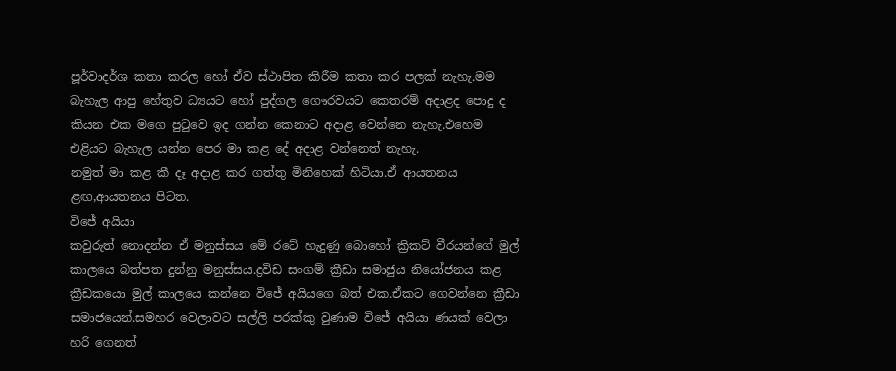පූර්වාදර්ශ කතා කරල හෝ ඒව ස්ථාපිත කිරීම කතා කර පලක් නැහැ.මම බැහැල ආපු හේතුව ධ්‍යයට හෝ පුද්ගල ගෞරවයට කෙතරම් අදාළද පොදු ද කියන එක මගෙ පුටුවෙ ඉද ගන්න කෙනාට අදාළ වෙන්නෙ නැහැ.එහෙම එළියට බැහැල යන්න පෙර මා කළ දේ අදාළ වන්නෙත් නැහැ.
නමුත් මා කළ කී දෑ අදාළ කර ගත්තු මිනිහෙක් හිටියා.ඒ ආයතනය ළඟ,ආයතනය පිටත.
විජේ අයියා
කවුරුත් නොදන්න ඒ මනුස්සය මේ රටේ හැදුණු බොහෝ ක්‍රිකට් වීරයන්ගේ මුල් කාලයෙ බත්පත දුන්නු මනුස්සය.ද්‍රවිඩ සංගම් ක්‍රීඩා සමාජුය නියෝජනය කළ ක්‍රීඩකයො මුල් කාලයෙ කන්නෙ විජේ අයියගෙ බත් එක.ඒකට ගෙවන්නෙ ක්‍රීඩා සමාජයෙන්.සමහර වෙලාවට සල්ලි පරක්කු වුණාම විජේ අයියා ණයක් වෙලා හරි ගෙනත්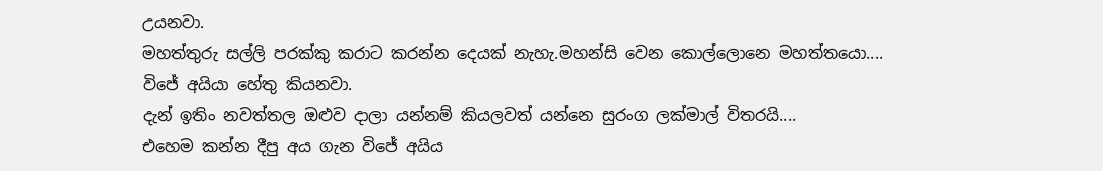උයනවා.
මහත්තුරු සල්ලි පරක්කු කරාට කරන්න දෙයක් නැහැ.මහන්සි වෙන කොල්ලොනෙ මහත්තයො....
විජේ අයියා හේතු කියනවා.
දැන් ඉතිං නවත්තල ඔළුව දාලා යන්නම් කියලවත් යන්නෙ සුරංග ලක්මාල් විතරයි....
එහෙම කන්න දීපු අය ගැන විජේ අයිය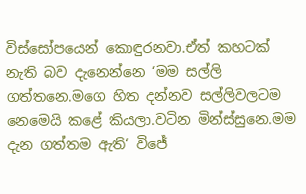විස්සෝපයෙන් කොඳුරනවා.ඒත් කහටක් නැති බව දැනෙන්නෙ ‘මම සල්ලි ගත්තනෙ.මගෙ හිත දන්නව සල්ලිවලටම නෙමෙයි කළේ කියලා.වටින මින්ස්සුනෙ.මම දැන ගත්තම ඇති‘ විජේ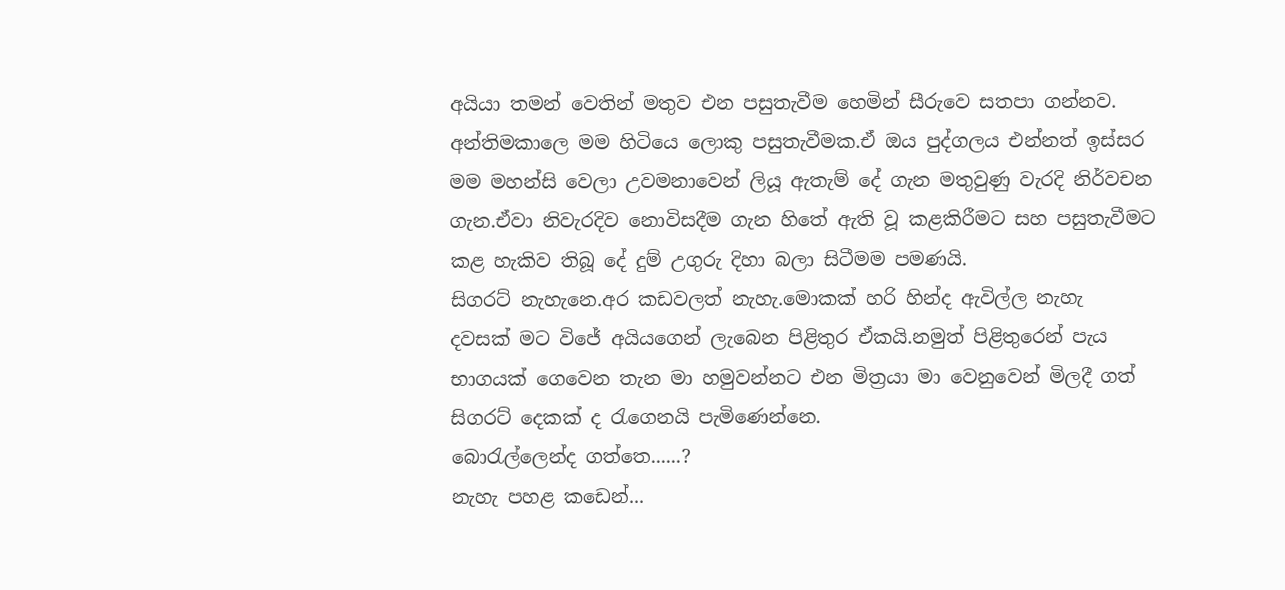අයියා තමන් වෙතින් මතුව එන පසුතැවීම හෙමින් සීරුවෙ සතපා ගන්නව.
අන්තිමකාලෙ මම හිටියෙ ලොකු පසුතැවීමක.ඒ ඔය පුද්ගලය එන්නත් ඉස්සර මම මහන්සි වෙලා උවමනාවෙන් ලියූ ඇතැම් දේ ගැන මතුවුණු වැරදි නිර්වචන ගැන.ඒවා නිවැරදිව නොවිසදීම ගැන හිතේ ඇති වූ කළකිරීමට සහ පසුතැවීමට කළ හැකිව තිබූ දේ දුම් උගුරු දිහා බලා සිටීමම පමණයි.
සිගරට් නැහැනෙ.අර කඩවලත් නැහැ.මොකක් හරි හින්ද ඇවිල්ල නැහැ
දවසක් මට විජේ අයියගෙන් ලැබෙන පිළිතුර ඒකයි.නමුත් පිළිතුරෙන් පැය භාගයක් ගෙවෙන තැන මා හමුවන්නට එන මිත්‍රයා මා වෙනුවෙන් මිලදී ගත් සිගරට් දෙකක් ද රැගෙනයි පැමිණෙන්නෙ.
බොරැල්ලෙන්ද ගත්තෙ......?
නැහැ පහළ කඩෙන්...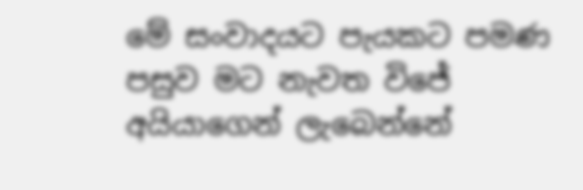මේ සංවාදයට පැයකට පමණ පසුව මට නැවත විජේ අයියාගෙන් ලැබෙන්නේ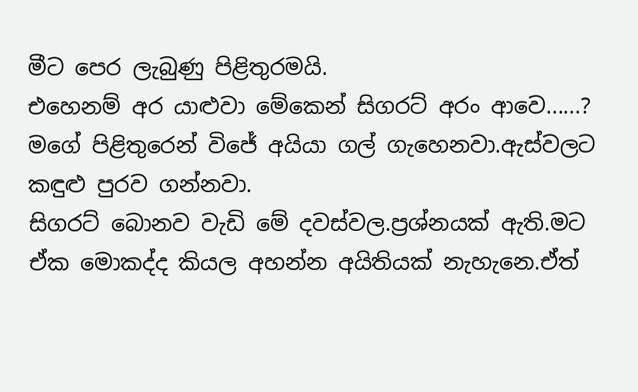මීට පෙර ලැබුණු පිළිතුරමයි.
එහෙනම් අර යාළුවා මේකෙන් සිගරට් අරං ආවෙ......?
මගේ පිළිතුරෙන් විජේ අයියා ගල් ගැහෙනවා.ඇස්වලට කඳුළු පුරව ගන්නවා.
සිගරට් බොනව වැඩි මේ දවස්වල.ප්‍රශ්නයක් ඇති.මට ඒක මොකද්ද කියල අහන්න අයිතියක් නැහැනෙ.ඒත්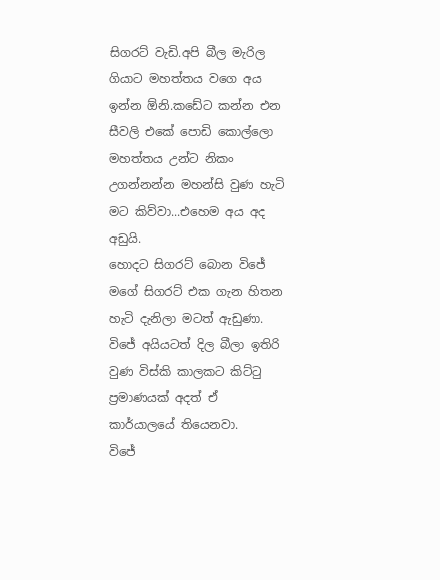සිගරට් වැඩි.අපි බීල මැරිල ගියාට මහත්තය වගෙ අය ඉන්න ඕනි.කඩේට කන්න එන සීවලි එකේ පොඩි කොල්ලො මහත්තය උන්ට නිකං උගන්නන්න මහන්සි වුණ හැටි මට කිව්වා...එහෙම අය අද අඩුයි.
හොදට සිගරට් බොන විජේ මගේ සිගරට් එක ගැන හිතන හැටි දැනිලා මටත් ඇඩුණා.
විජේ අයියටත් දිල බීලා ඉතිරි වුණ විස්කි කාලකට කිට්ටු ප්‍රමාණයක් අදත් ඒ කාර්යාලයේ තියෙනවා.
විජේ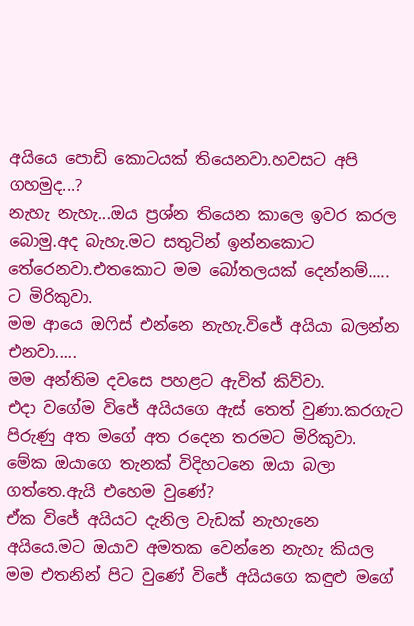අයියෙ පොඩි කොටයක් තියෙනවා.හවසට අපි ගහමුද...?
නැහැ නැහැ...ඔය ප්‍රශ්න තියෙන කාලෙ ඉවර කරල බොමු.අද බැහැ.මට සතුටින් ඉන්නකොට තේරෙනවා.එතකොට මම බෝතලයක් දෙන්නම්.....
ට මිරිකුවා.
මම ආයෙ ඔෆිස් එන්නෙ නැහැ.විජේ අයියා බලන්න එනවා.....
මම අන්තිම දවසෙ පහළට ඇවිත් කිව්වා.
එදා වගේම විජේ අයියගෙ ඇස් තෙත් වුණා.කරගැට පිරුණු අත මගේ අත රදෙන තරමට මිරිකුවා.
මේක ඔයාගෙ තැනක් විදිහටනෙ ඔයා බලා ගත්තෙ.ඇයි එහෙම වුණේ?
ඒක විජේ අයියට දැනිල වැඩක් නැහැනෙ අයියෙ.මට ඔයාව අමතක වෙන්නෙ නැහැ කියල මම එතනින් පිට වුණේ විජේ අයියගෙ කඳුළු මගේ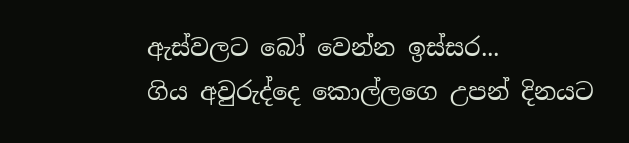ඇස්වලට බෝ වෙන්න ඉස්සර...
ගිය අවුරුද්දෙ කොල්ලගෙ උපන් දිනයට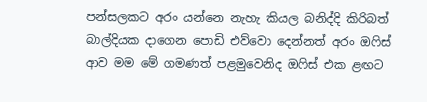පන්සලකට අරං යන්නෙ නැහැ කියල බනිද්දි කිරිබත් බාල්දියක දාගෙන පොඩි එව්වො දෙන්නත් අරං ඔෆිස් ආව මම මේ ගමණත් පළමුවෙනිද ඔෆිස් එක ළඟට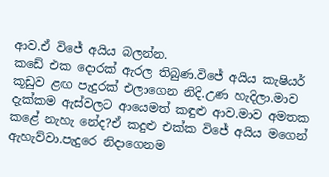ආව.ඒ විජේ අයිය බලන්න.
කඩේ එක දොරක් ඇරල තිබුණ.විජේ අයිය කැෂියර් කූඩුව ළඟ පැදුරක් එලාගෙන නිදි.උණ හැදිලා.මාව දැක්කම ඇස්වලට ආයෙමත් කඳුළු ආව.මාව අමතක කළේ නැහැ නේද?ඒ කදුළු එක්ක විජේ අයිය මගෙන් ඇහැව්වා.පැදුරෙ නිදාගෙනම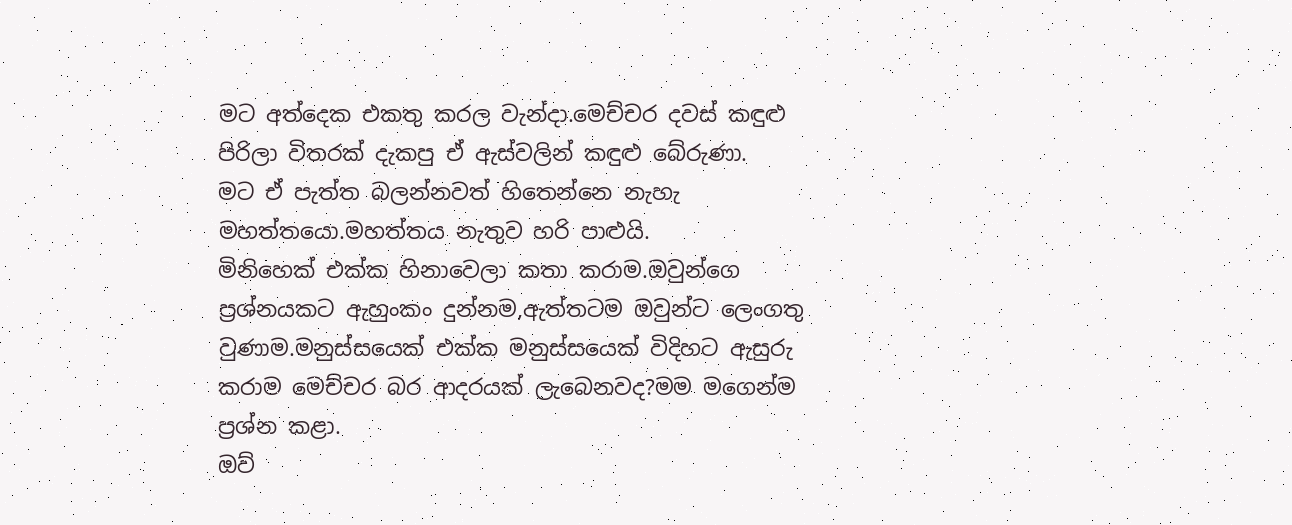මට අත්දෙක එකතු කරල වැන්දා.මෙච්චර දවස් කඳුළු පිරිලා විතරක් දැකපු ඒ ඇස්වලින් කඳුළු බේරුණා.
මට ඒ පැත්ත බලන්නවත් හිතෙන්නෙ නැහැ මහත්තයො.මහත්තය නැතුව හරි පාළුයි.
මිනිහෙක් එක්ක හිනාවෙලා කතා කරාම.ඔවුන්ගෙ ප්‍රශ්නයකට ඇහුංකං දුන්නම,ඇත්තටම ඔවුන්ට ලෙංගතු වුණාම.මනුස්සයෙක් එක්ක මනුස්සයෙක් විදිහට ඇසුරු කරාම මෙච්චර බර ආදරයක් ලැබෙනවද?මම මගෙන්ම ප්‍රශ්න කළා.
ඔව්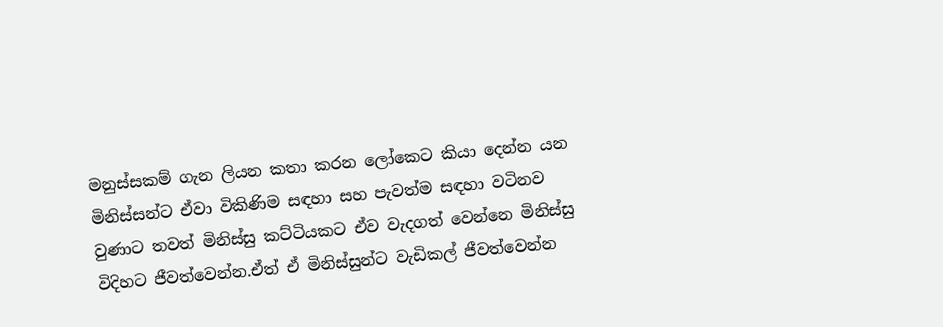මනුස්සකම් ගැන ලියන කතා කරන ලෝකෙට කියා දෙන්න යන මිනිස්සන්ට ඒවා විකිණිම සඳහා සහ පැවත්ම සඳහා වටිනව වුණාට තවත් මිනිස්සු කට්ටියකට ඒව වැදගත් වෙන්නෙ මිනිස්සු විදිහට ජීවත්වෙන්න.ඒත් ඒ මිනිස්සුන්ට වැඩිකල් ජීවත්වෙන්න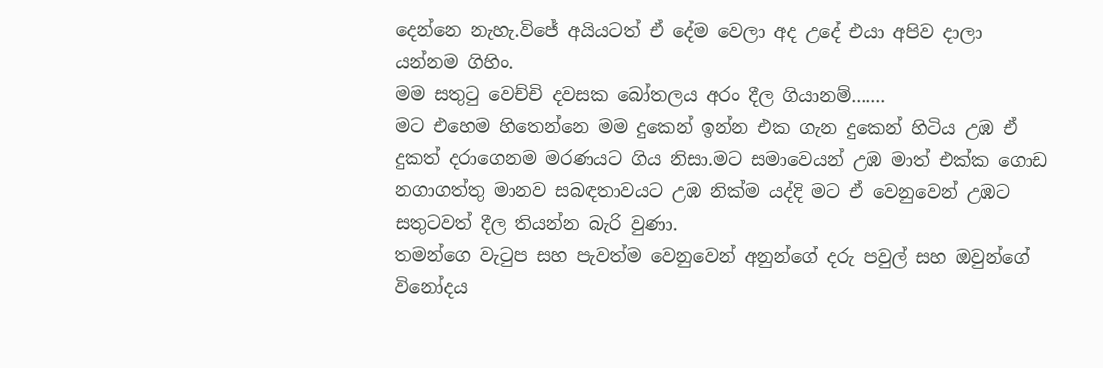දෙන්නෙ නැහැ.විජේ අයියටත් ඒ දේම වෙලා අද උදේ එයා අපිව දාලා යන්නම ගිහිං.
මම සතුටු වෙච්චි දවසක බෝතලය අරං දීල ගියානම්.......
මට එහෙම හිතෙන්නෙ මම දුකෙන් ඉන්න එක ගැන දුකෙන් හිටිය උඹ ඒ දුකත් දරාගෙනම මරණයට ගිය නිසා.මට සමාවෙයන් උඹ මාත් එක්ක ගොඩ නගාගත්තු මානව සබඳතාවයට උඹ නික්ම යද්දි මට ඒ වෙනුවෙන් උඹට සතුටවත් දීල තියන්න බැරි වුණා.
තමන්ගෙ වැටුප සහ පැවත්ම වෙනුවෙන් අනුන්ගේ දරු පවුල් සහ ඔවුන්ගේ විනෝදය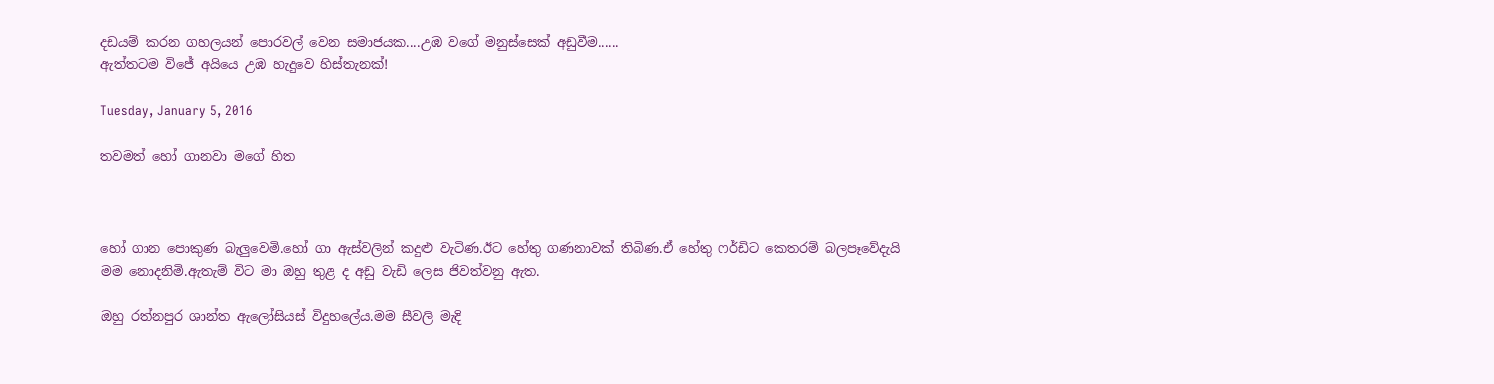දඩයම් කරන ගහලයන් පොරවල් වෙන සමාජයක....උඹ වගේ මනුස්සෙක් අඩුවීම......
ඇත්තටම විජේ අයියෙ උඹ හැදුවෙ හිස්තැනක්!

Tuesday, January 5, 2016

තවමත් හෝ ගානවා මගේ හිත



හෝ ගාන පොකුණ බැලුවෙමි.හෝ ගා ඇස්වලින් කදුළු වැටිණ.ඊට හේතු ගණනාවක් තිබිණ.ඒ හේතු ෆර්ඩිට කෙතරම් බලපෑවේදැයි මම නොදනිමි.ඇතැම් විට මා ඔහු තුළ ද අඩු වැඩි ලෙස ජිවත්වනු ඇත.

ඔහු රත්නපුර ශාන්ත ඇලෝසියස් විදුහලේය.මම සීවලි මැදි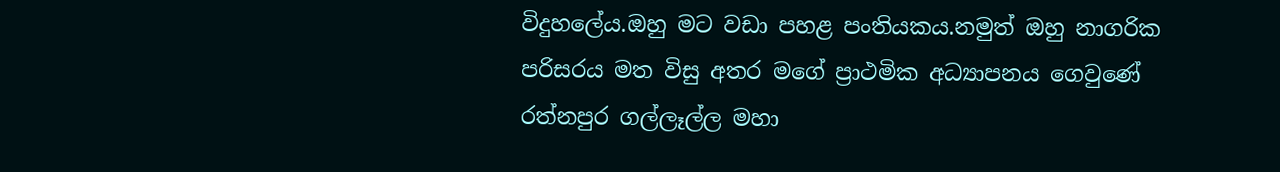විදුහලේය.ඔහු මට වඩා පහළ පංතියකය.නමුත් ඔහු නාගරික පරිසරය මත විසු අතර මගේ ප්‍රාථමික අධ්‍යාපනය ගෙවුණේ රත්නපුර ගල්ලෑල්ල මහා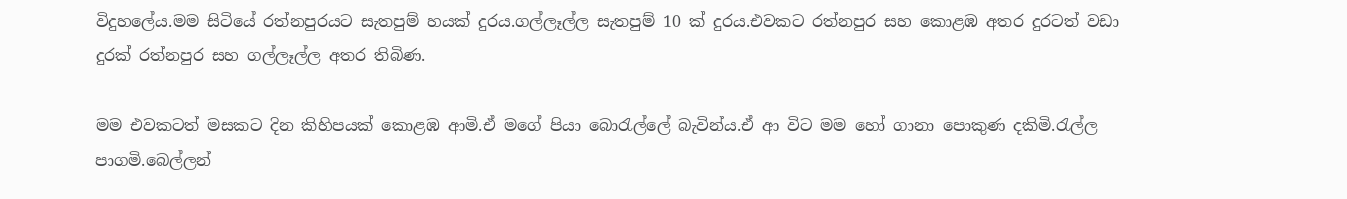විදුහලේය.මම සිටියේ රත්නපුරයට සැතපුම් හයක් දුරය.ගල්ලෑල්ල සැතපුම් 10 ක් දුරය.එවකට රත්නපුර සහ කොළඹ අතර දුරටත් වඩා දුරක් රත්නපුර සහ ගල්ලෑල්ල අතර තිබිණ.

මම එවකටත් මසකට දින කිහිපයක් කොළඹ ආමි.ඒ මගේ පියා බොරැල්ලේ බැවින්ය.ඒ ආ විට මම හෝ ගානා පොකුණ දකිමි.රැල්ල පාගමි.බෙල්ලන්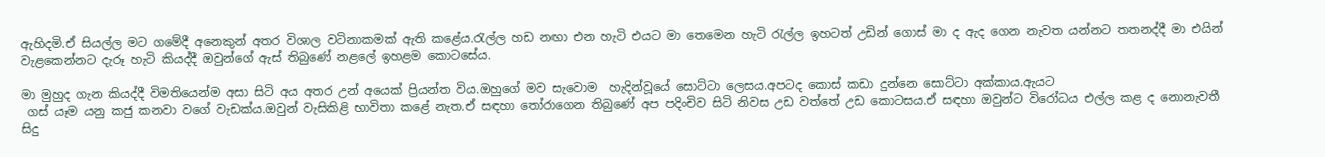ඇහිදමි.ඒ සියල්ල මට ගමේදී අනෙකුන් අතර විශාල වටිනාකමක් ඇති කළේය.රැල්ල හඩ නඟා එන හැටි එයට මා තෙමෙන හැටි රැල්ල ඉහටත් උඩින් ගොස් මා ද ඇද ගෙන නැවත යන්නට තතනද්දී මා එයින් වැළකෙන්නට දැරූ හැටි කියද්දී ඔවුන්ගේ ඇස් තිබුණේ නළලේ ඉහළම කොටසේය.

මා මුහුද ගැන කියද්දී විමතියෙන්ම අසා සිටි අය අතර උන් අයෙක් ප්‍රියන්ත විය.ඔහුගේ මව සැවොම  හැදින්වූයේ සොට්ටා ලෙසය.අපටද කොස් කඩා දුන්නෙ සොට්ටා අක්කාය.ඇයට
 ගස් යෑම යනු කජු කනවා වගේ වැඩක්ය.ඔවුන් වැසිකිළි භාවිතා කළේ නැත.ඒ සඳහා තෝරාගෙන තිබුණේ අප පදිංචිව සිටි නිවස උඩ වත්තේ උඩ කොටසය.ඒ සඳහා ඔවුන්ට විරෝධය එල්ල කළ ද නොනැවතී සිදු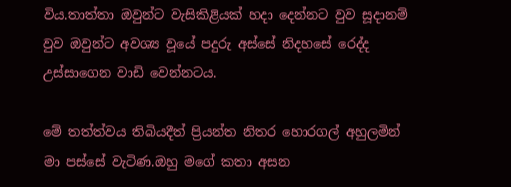විය.තාත්තා ඔවුන්ට වැසිකිළියක් හදා දෙන්නට වුව සූදානම් වුව ඔවුන්ට අවශ්‍ය වූයේ පදුරු අස්සේ නිදහසේ රෙද්ද උස්සාගෙන වාඩි වෙන්නටය.

මේ තත්ත්වය තිබියදීත් ප්‍රියන්ත නිතර හොරගල් අහුලමින් මා පස්සේ වැටිණ.ඔහු මගේ කතා අසන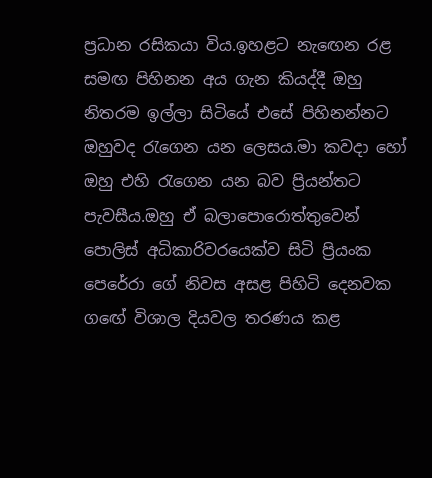ප්‍රධාන රසිකයා විය.ඉහළට නැඟෙන රළ සමඟ පිහිනන අය ගැන කියද්දී ඔහු නිතරම ඉල්ලා සිටියේ එසේ පිහිනන්නට ඔහුවද රැගෙන යන ලෙසය.මා කවදා හෝ ඔහු එහි රැගෙන යන බව ප්‍රියන්තට පැවසීය.ඔහු ඒ බලාපොරොත්තුවෙන් පොලිස් අධිකාරිවරයෙක්ව සිටි ප්‍රියංක පෙරේරා ගේ නිවස අසළ පිහිටි දෙනවක ගඟේ විශාල දියවල තරණය කළ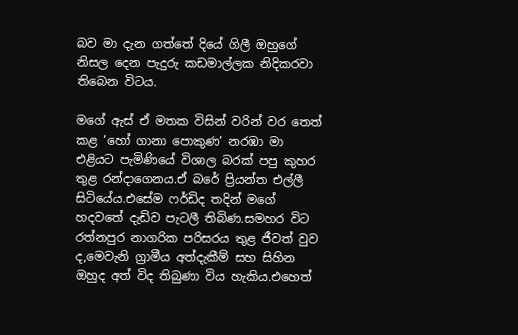බව මා දැන ගත්තේ දියේ ගිලී ඔහුගේ නිසල දෙන පැදුරු කඩමාල්ලක නිදිකරවා තිබෙන විටය.

මගේ ඇස් ඒ මතක විසින් වරින් වර තෙත් කළ ‘හෝ ගානා පොකුණ‘ නරඹා මා එළියට පැමිණියේ විශාල බරක් පපු කුහර තුළ රන්දාගෙනය.ඒ බරේ ප්‍රියන්ත එල්ලී සිටියේය.එසේම ෆර්ඩිද තදින් මගේ හදවතේ දැඩිව පැටලී තිබිණ.සමහර විට රත්නපුර නාගරික පරිසරය තුළ ජීවත් වුව ද,මෙවැනි ග්‍රාමීය අත්දැකීම් සහ සිහින ඔහුද අත් විද තිබුණා විය හැකිය.එහෙත්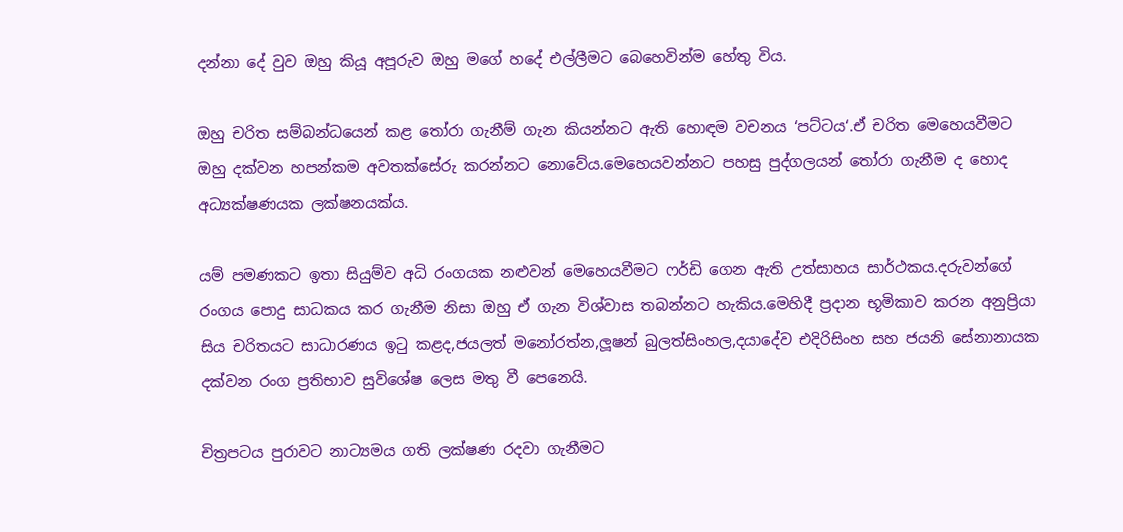දන්නා දේ වුව ඔහු කියූ අපූරුව ඔහු මගේ හදේ එල්ලීමට බෙහෙවින්ම හේතු විය.

ඔහු චරිත සම්බන්ධයෙන් කළ තෝරා ගැනීම් ගැන කියන්නට ඇති හොඳම වචනය ‘පට්ටය‘.ඒ චරිත මෙහෙයවීමට ඔහු දක්වන හපන්කම අවතක්සේරු කරන්නට නොවේය.මෙහෙයවන්නට පහසු පුද්ගලයන් තෝරා ගැනීම ද හොද අධ්‍යක්ෂණයක ලක්ෂනයක්ය.

යම් පමණකට ඉතා සියුම්ව අධි රංගයක නළුවන් මෙහෙයවීමට ෆර්ඩි ගෙන ඇති උත්සාහය සාර්ථකය.දරුවන්ගේ රංගය පොදු සාධකය කර ගැනීම නිසා ඔහු ඒ ගැන විශ්වාස තබන්නට හැකිය.මෙහිදී ප්‍රදාන භූමිකාව කරන අනුප්‍රියා සිය චරිතයට සාධාරණය ඉටු කළද,ජයලත් මනෝරත්න,ලූෂන් බුලත්සිංහල,දයාදේව එදිරිසිංහ සහ ජයනි සේනානායක දක්වන රංග ප්‍රතිභාව සුවිශේෂ ලෙස මතු වී පෙනෙයි.

චිත්‍රපටය පුරාවට නාට්‍යමය ගති ලක්ෂණ රදවා ගැනීමට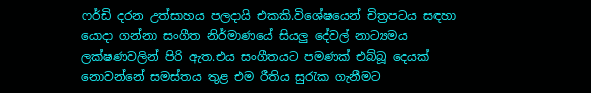ෆර්ඩි දරන උත්සාහය පලදායි එකකි.විශේෂයෙන් චිත්‍රපටය සඳහා යොදා ගන්නා සංගීත නිර්මාණයේ සියලු දේවල් නාට්‍යමය ලක්ෂණවලින් පිරි ඇත.එය සංගීතයට පමණක් එබ්බූ දෙයක් නොවන්නේ සමස්තය තුළ එම රීතිය සුරැක ගැනීමට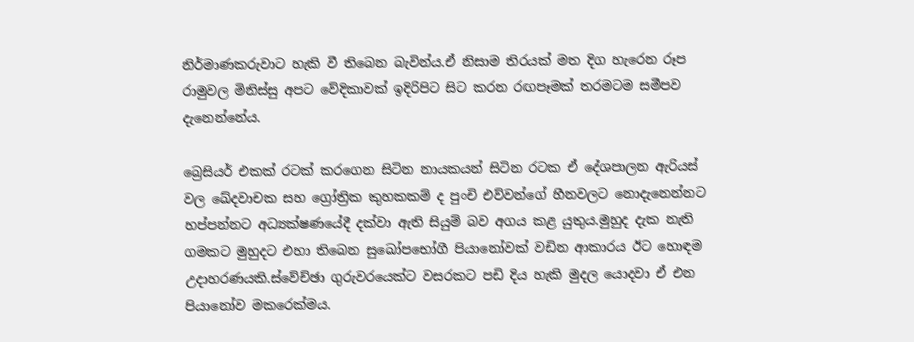නිර්මාණකරුවාට හැකි වී තිබෙන බැවින්ය.ඒ නිසාම තිරයක් මත දිග හැරෙන රූප රාමුවල මිනිස්සු අපට වේදිකාවක් ඉදිරිපිට සිට කරන රඟපෑමක් තරමටම සමීපව දැනෙන්නේය.

බ්‍රෙසියර් එකක් රටක් කරගෙන සිටින නායකයන් සිටින රටක ඒ දේශපාලන ඇරියස් වල ඛේදවාචක සහ ග්‍රෝත්‍රික කුහකකම් ද පුංචි එව්වන්ගේ හීනවලට නොදැනෙන්නට හප්පන්නට අධ්‍යක්ෂණයේදී දක්වා ඇති සියුම් බව අගය කළ යුතුය.මුහුද දැක නැති ගමකට මුහුදට එහා තිබෙන සුඛෝපභෝගී පියානෝවක් වඩින ආකාරය ඊට හොඳම උදාහරණයකි.ස්වේච්ඡා ගුරුවරයෙක්ට වසරකට පඩි දිය හැකි මුදල යොදවා ඒ එන පියානෝව මකරෙක්මය.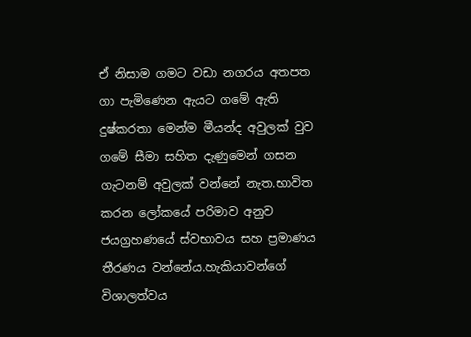ඒ නිසාම ගමට වඩා නගරය අතපත ගා පැමිණෙන ඇයට ගමේ ඇති දුෂ්කරතා මෙන්ම මීයන්ද අවුලක් වුව ගමේ සීමා සහිත දැණුමෙන් ගසන ගැටනම් අවුලක් වන්නේ නැත.භාවිත කරන ලෝකයේ පරිමාව අනුව ජයග්‍රහණයේ ස්වභාවය සහ ප්‍රමාණය තීරණය වන්නේය.හැකියාවන්ගේ විශාලත්වය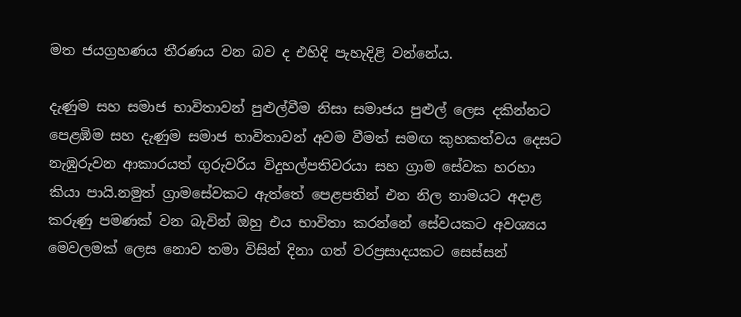මත ජයග්‍රහණය තීරණය වන බව ද එහිදි පැහැදිළි වන්නේය.

දැණුම සහ සමාජ භාවිතාවන් පුළුල්වීම නිසා සමාජය පුළුල් ලෙස දකින්නට පෙළඹිම සහ දැණුම සමාජ භාවිතාවන් අවම වීමත් සමඟ කුහකත්වය දෙසට නැඹුරුවන ආකාරයත් ගුරුවරිය විදුහල්පතිවරයා සහ ග්‍රාම සේවක හරහා කියා පායි.නමුත් ග්‍රාමසේවකට ඇත්තේ පෙළපතින් එන නිල නාමයට අදාළ කරුණු පමණක් වන බැවින් ඔහු එය භාවිතා කරන්නේ සේවයකට අවශ්‍යය මෙවලමක් ලෙස නොව තමා විසින් දිනා ගත් වරප්‍රසාදයකට සෙස්සන්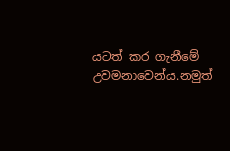යටත් කර ගැනීමේ උවමනාවෙන්ය.නමුත්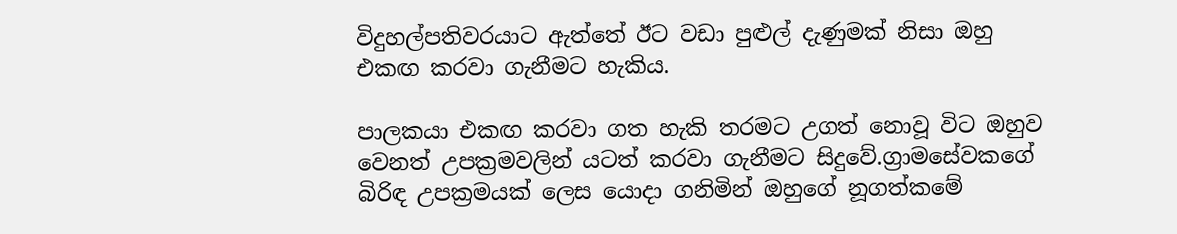විදුහල්පතිවරයාට ඇත්තේ ඊට වඩා පුළුල් දැණුමක් නිසා ඔහු එකඟ කරවා ගැනීමට හැකිය.

පාලකයා එකඟ කරවා ගත හැකි තරමට උගත් නොවූ විට ඔහුව වෙනත් උපක්‍රමවලින් යටත් කරවා ගැනීමට සිදුවේ.ග්‍රාමසේවකගේ බිරිඳ උපක්‍රමයක් ලෙස යොදා ගනිමින් ඔහුගේ නූගත්කමේ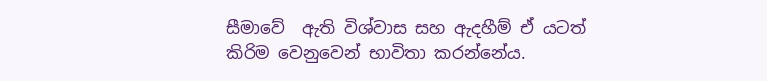සීමාවේ  ඇති විශ්වාස සහ ඇදහීම් ඒ යටත් කිරිම වෙනුවෙන් භාවිතා කරන්නේය.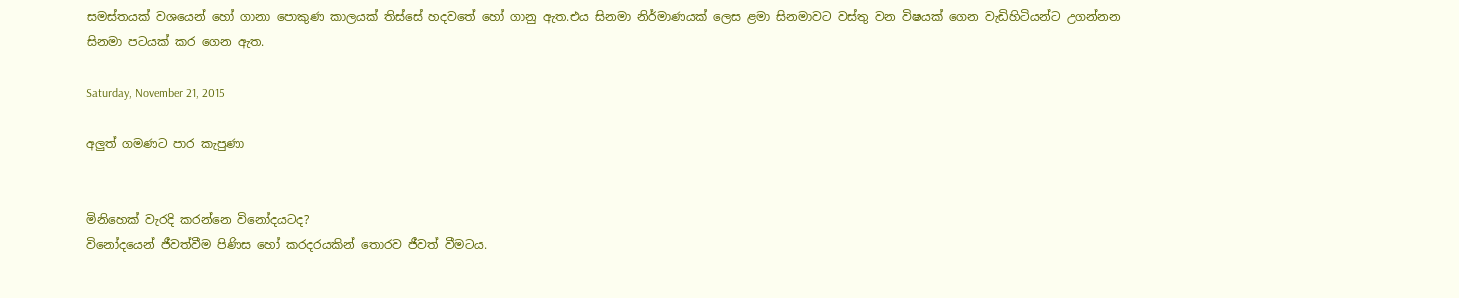සමස්තයක් වශයෙන් හෝ ගානා පොකුණ කාලයක් තිස්සේ හදවතේ හෝ ගානු ඇත.එය සිනමා නිර්මාණයක් ලෙස ළමා සිනමාවට වස්තු වන විෂයක් ගෙන වැඩිහිටියන්ට උගන්නන සිනමා පටයක් කර ගෙන ඇත.

Saturday, November 21, 2015

අලුත් ගමණට පාර කැපුණා


මිනිහෙක් වැරදි කරන්නෙ විනෝදයටද?
විනෝදයෙන් ජීවත්වීම පිණිස හෝ කරදරයකින් තොරව ජීවත් වීමටය.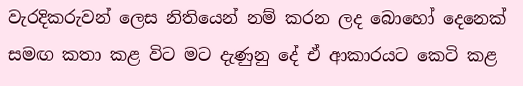වැරදිකරුවන් ලෙස නිතියෙන් නම් කරන ලද බොහෝ දෙනෙක් සමඟ කතා කළ විට මට දැණුනු දේ ඒ ආකාරයට කෙටි කළ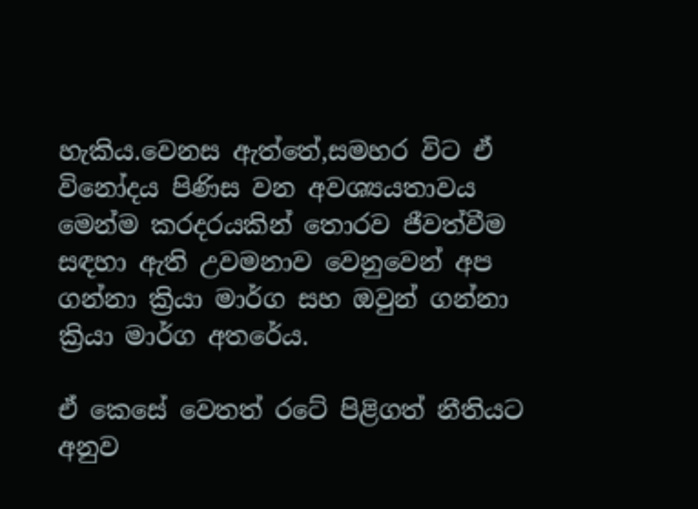හැකිය.වෙනස ඇත්තේ,සමහර විට ඒ විනෝදය පිණිස වන අවශ්‍යයතාවය මෙන්ම කරදරයකින් තොරව ජීවත්වීම සඳහා ඇති උවමනාව වෙනුවෙන් අප ගන්නා ක්‍රියා මාර්ග සහ ඔවුන් ගන්නා ක්‍රියා මාර්ග අතරේය.

ඒ කෙසේ වෙතත් රටේ පිළිගත් නීතියට අනුව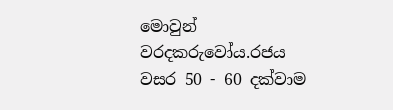මොවුන් වරදකරුවෝය.රජය වසර 50 - 60 දක්වාම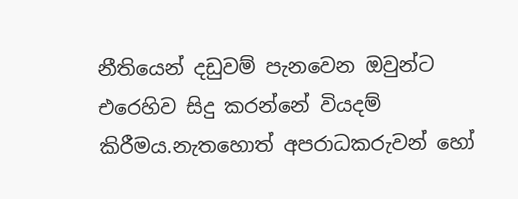නීතියෙන් දඩුවම් පැනවෙන ඔවුන්ට එරෙහිව සිදු කරන්නේ වියදම් කිරීමය.නැතහොත් අපරාධකරුවන් හෝ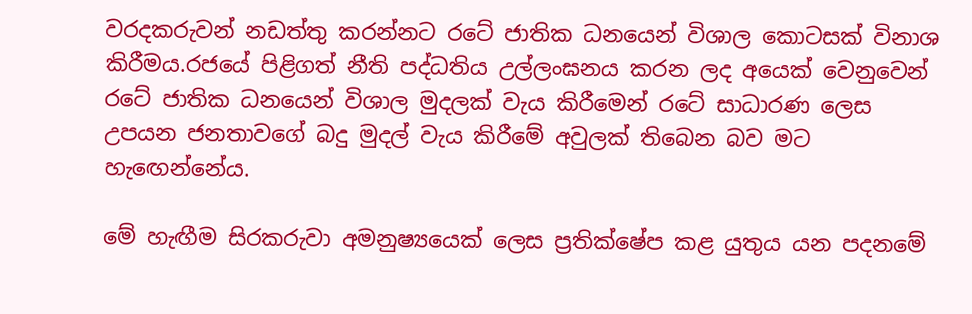වරදකරුවන් නඩත්තු කරන්නට රටේ ජාතික ධනයෙන් විශාල කොටසක් විනාශ කිරීමය.රජයේ පිළිගත් නීති පද්ධතිය උල්ලංඝනය කරන ලද අයෙක් වෙනුවෙන් රටේ ජාතික ධනයෙන් විශාල මුදලක් වැය කිරීමෙන් රටේ සාධාරණ ලෙස උපයන ජනතාවගේ බදු මුදල් වැය කිරීමේ අවුලක් තිබෙන බව මට හැඟෙන්නේය.

මේ හැඟීම සිරකරුවා අමනුෂ්‍යයෙක් ලෙස ප්‍රතික්ෂේප කළ යුතුය යන පදනමේ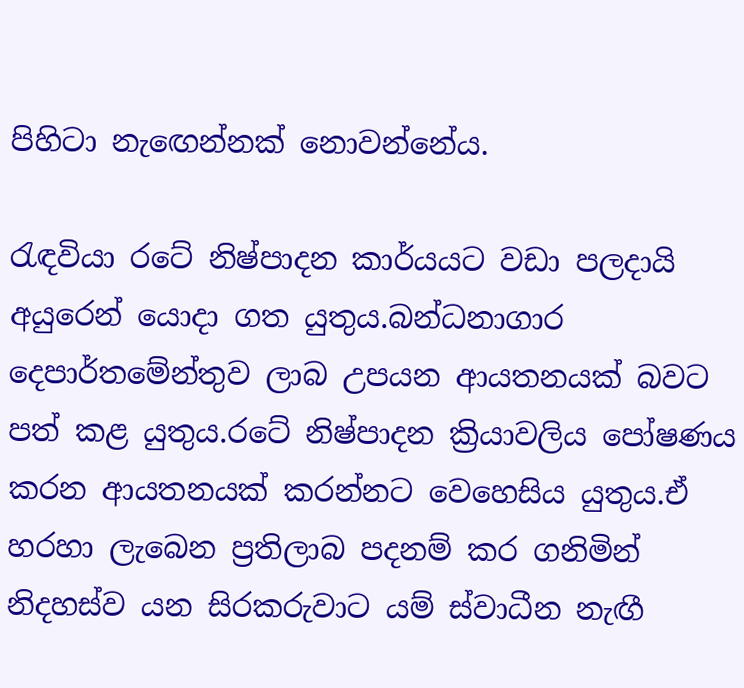පිහිටා නැඟෙන්නක් නොවන්නේය.

රැඳවියා රටේ නිෂ්පාදන කාර්යයට වඩා පලදායි අයුරෙන් යොදා ගත යුතුය.බන්ධනාගාර දෙපාර්තමේන්තුව ලාබ උපයන ආයතනයක් බවට පත් කළ යුතුය.රටේ නිෂ්පාදන ක්‍රියාවලිය පෝෂණය කරන ආයතනයක් කරන්නට වෙහෙසිය යුතුය.ඒ හරහා ලැබෙන ප්‍රතිලාබ පදනම් කර ගනිමින් නිදහස්ව යන සිරකරුවාට යම් ස්වාධීන නැඟී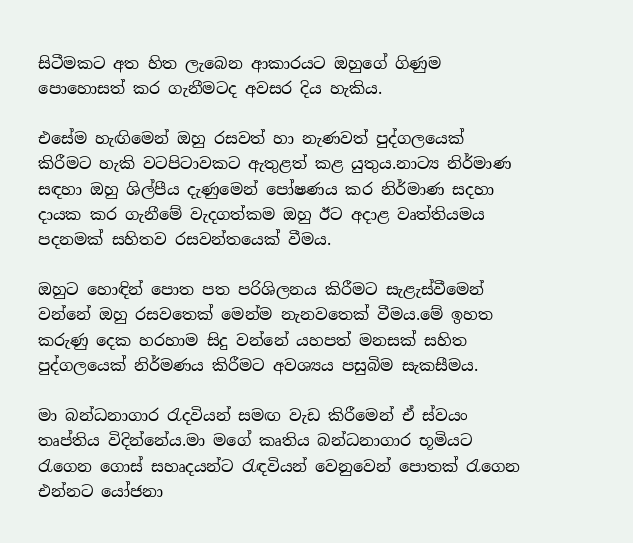සිටීමකට අත හිත ලැබෙන ආකාරයට ඔහුගේ ගිණුම පොහොසත් කර ගැනීමටද අවසර දිය හැකිය.

එසේම හැඟිමෙන් ඔහු රසවත් හා නැණවත් පුද්ගලයෙක් කිරීමට හැකි වටපිටාවකට ඇතුළත් කළ යුතුය.නාට්‍ය නිර්මාණ සඳහා ඔහු ශිල්පීය දැණුමෙන් පෝෂණය කර නිර්මාණ සදහා දායක කර ගැනීමේ වැදගත්කම ඔහු ඊට අදාළ වෘත්තියමය පදනමක් සහිතව රසවන්තයෙක් වීමය.

ඔහුට හොඳින් පොත පත පරිශිලනය කිරීමට සැළැස්වීමෙන් වන්නේ ඔහු රසවතෙක් මෙන්ම නැනවතෙක් වීමය.මේ ඉහත කරුණු දෙක හරහාම සිදු වන්නේ යහපත් මනසක් සහිත පුද්ගලයෙක් නිර්මණය කිරීමට අවශ්‍යය පසුබිම සැකසීමය.

මා බන්ධනාගාර රැදවියන් සමඟ වැඩ කිරීමෙන් ඒ ස්වයං තෘප්තිය විදින්නේය.මා මගේ කෘතිය බන්ධනාගාර භූමියට රැගෙන ගොස් සහෘදයන්ට රැඳවියන් වෙනුවෙන් පොතක් රැගෙන එන්නට යෝජනා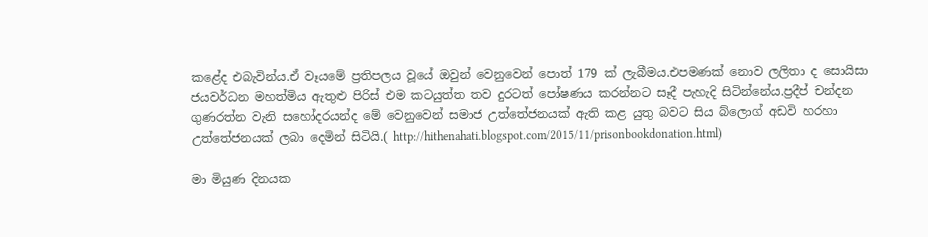කළේද එබැවින්ය.ඒ වෑයමේ ප්‍රතිපලය වූයේ ඔවුන් වෙනුවෙන් පොත් 179 ක් ලැබීමය.එපමණක් නොව ලලිතා ද සොයිසා ජයවර්ධන මහත්මිය ඇතුළු පිරිස් එම කටයුත්ත තව දුරටත් පෝෂණය කරන්නට සෑදී පැහැදි සිටින්නේය.ප්‍රදීප් චන්දන ගුණරත්න වැනි සහෝදරයන්ද මේ වෙනුවෙන් සමාජ උත්තේජනයක් ඇති කළ යුතු බවට සිය බ්ලොග් අඩවි හරහා උත්තේජනයක් ලබා දෙමින් සිටියි.( http://hithenahati.blogspot.com/2015/11/prisonbookdonation.html)

මා මියුණ දිනයක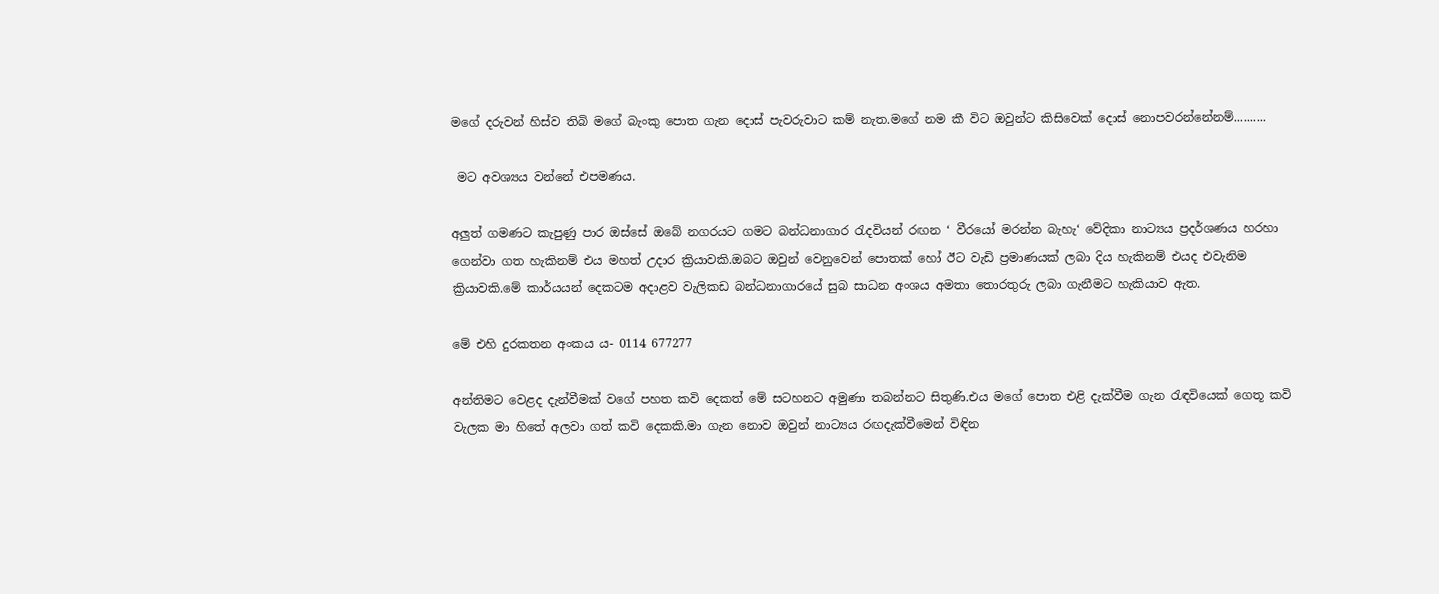මගේ දරුවන් හිස්ව තිබි මගේ බැංකු පොත ගැන දොස් පැවරුවාට කම් නැත.මගේ නම කී විට ඔවුන්ට කිසිවෙක් දොස් නොපවරන්නේනම්..........

 මට අවශ්‍යය වන්නේ එපමණය.

අලුත් ගමණට කැපුණු පාර ඔස්සේ ඔබේ නගරයට ගමට බන්ධනාගාර රැදවියන් රඟන ‘ වීරයෝ මරන්න බැහැ‘ වේදිකා නාට්‍යය ප්‍රදර්ශණය හරහා ගෙන්වා ගත හැකිනම් එය මහත් උදාර ක්‍රියාවකි.ඔබට ඔවුන් වෙනුවෙන් පොතක් හෝ ඊට වැඩි ප්‍රමාණයක් ලබා දිය හැකිනම් එයද එවැනිම ක්‍රියාවකි.මේ කාර්යයන් දෙකටම අදාළව වැලිකඩ බන්ධනාගාරයේ සුබ සාධන අංශය අමතා තොරතුරු ලබා ගැනීමට හැකියාව ඇත.

මේ එහි දුරකතන අංකය ය- 0114 677277

අන්තිමට වෙළද දැන්වීමක් වගේ පහත කවි දෙකත් මේ සටහනට අමුණා තබන්නට සිතුණි.එය මගේ පොත එළි දැක්වීම ගැන රැඳවියෙක් ගෙතූ කවි වැලක මා හිතේ අලවා ගත් කවි දෙකකි.මා ගැන නොව ඔවුන් නාට්‍යය රඟදැක්වීමෙන් විඳින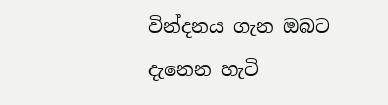වින්දනය ගැන ඔබට දැනෙන හැටි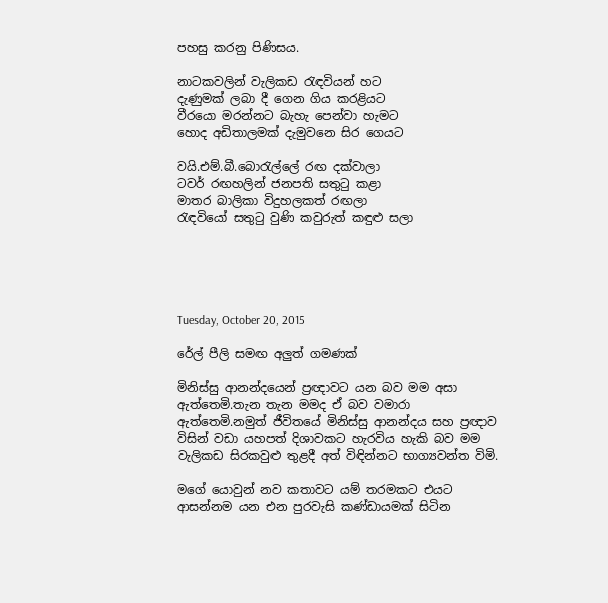පහසු කරනු පිණිසය.

නාටකවලින් වැලිකඩ රැඳවියන් හට
දැණුමක් ලබා දී ගෙන ගිය කරළියට
වීරයො මරන්නට බැහැ පෙන්වා හැමට
හොද අඩිතාලමක් දැමුවනෙ සිර ගෙයට

වයි.එම්.බී.බොරැල්ලේ රඟ දක්වාලා
ටවර් රඟහලින් ජනපති සතුටු කළා
මාතර බාලිකා විදුහලකත් රඟලා
රැඳවියෝ සතුටු වුණි කවුරුත් කඳුළු සලා





Tuesday, October 20, 2015

රේල් පීලි සමඟ අලුත් ගමණක්

මිනිස්සු ආනන්දයෙන් ප්‍රඥාවට යන බව මම අසා ඇත්තෙමි.තැන තැන මමද ඒ බව වමාරා ඇත්තෙමි.නමුත් ජීවිතයේ මිනිස්සු ආනන්දය සහ ප්‍රඥාව විසින් වඩා යහපත් දිශාවකට හැරවිය හැකි බව මම වැලිකඩ සිරකවුළු තුළදී අත් විඳින්නට භාග්‍යවන්ත විමි.

මගේ යොවුන් නව කතාවට යම් තරමකට එයට ආසන්නම යන එන පුරවැසි කණ්ඩායමක් සිටින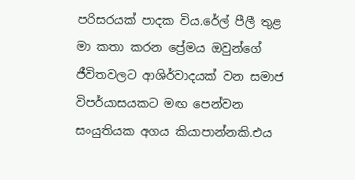පරිසරයක් පාදක විය.රේල් පීලී තුළ මා කතා කරන ප්‍රේමය ඔවුන්ගේ ජීවිතවලට ආශිර්වාදයක් වන සමාජ විපර්යාසයකට මඟ පෙන්වන සංයුතියක අගය කියාපාන්නකි.එය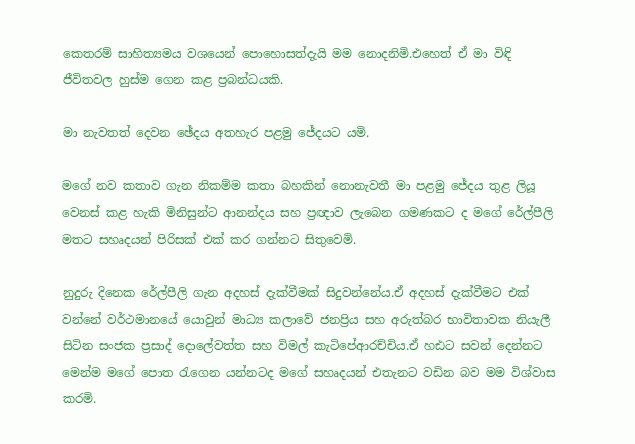කෙතරම් සාහිත්‍යමය වශයෙන් පොහොසත්දැයි මම නොදනිමි.එහෙත් ඒ මා විඳි ජීවිතවල හුස්ම ගෙන කළ ප්‍රබන්ධයකි.

මා නැවතත් දෙවන ඡේදය අතහැර පළමු ජේදයට යමි.

මගේ නව කතාව ගැන නිකම්ම කතා බහකින් නොනැවතී මා පළමු ජේදය තුළ ලියූ වෙනස් කළ හැකි මිනිසුන්ට ආනන්දය සහ ප්‍රඥාව ලැබෙන ගමණකට ද මගේ රේල්පීලි මතට සහෘදයන් පිරිසක් එක් කර ගන්නට සිතුවෙමි.

නුදුරු දිනෙක රේල්පීලි ගැන අදහස් දැක්වීමක් සිදුවන්නේය.ඒ අදහස් දැක්වීමට එක් වන්නේ වර්ථමානයේ යොවුන් මාධ්‍ය කලාවේ ජනප්‍රිය සහ අරුත්බර භාවිතාවක නියැලී සිටින සංජක ප්‍රසාද් දොලේවත්ත සහ විමල් කැටිපේආරච්චිය.ඒ හඪට සවන් දෙන්නට මෙන්ම මගේ පොත රැගෙන යන්නටද මගේ සහෘදයන් එතැනට වඩින බව මම විශ්වාස කරමි.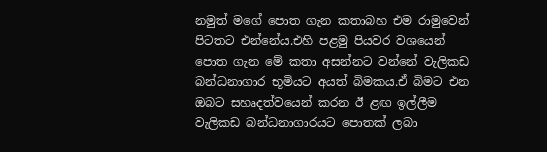නමුත් මගේ පොත ගැන කතාබහ එම රාමුවෙන් පිටතට එන්නේය.එහි පළමු පියවර වශයෙන් පොත ගැන මේ කතා අසන්නට වන්නේ වැලිකඩ බන්ධනාගාර භූමියට අයත් බිමකය.ඒ බිමට එන ඔබට සහෘදත්වයෙන් කරන ඊ ළඟ ඉල්ලීම වැලිකඩ බන්ධනාගාරයට පොතක් ලබා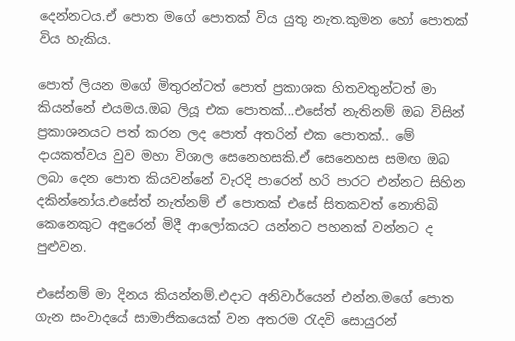දෙන්නටය.ඒ පොත මගේ පොතක් විය යුතු නැත.කුමන හෝ පොතක් විය හැකිය.

පොත් ලියන මගේ මිතුරන්ටත් පොත් ප්‍රකාශක හිතවතුන්ටත් මා කියන්නේ එයමය.ඔබ ලියූ එක පොතක්...එසේත් නැතිනම් ඔබ විසින් ප්‍රකාශනයට පත් කරන ලද පොත් අතරින් එක පොතක්.. මේ දායකත්වය වුව මහා විශාල සෙනෙහසකි.ඒ සෙනෙහස සමඟ ඔබ ලබා දෙන පොත කියවන්නේ වැරදි පාරෙන් හරි පාරට එන්නට සිහින දකින්නෝය.එසේත් නැත්නම් ඒ පොතක් එසේ සිතකවත් නොතිබි කෙනෙකුට අඳුරෙන් මිදී ආලෝකයට යන්නට පහනක් වන්නට ද පුළුවන.

එසේනම් මා දිනය කියන්නම්.එදාට අනිවාර්යෙන් එන්න.මගේ පොත ගැන සංවාදයේ සාමාජිකයෙක් වන අතරම රැදවි සොයුරන්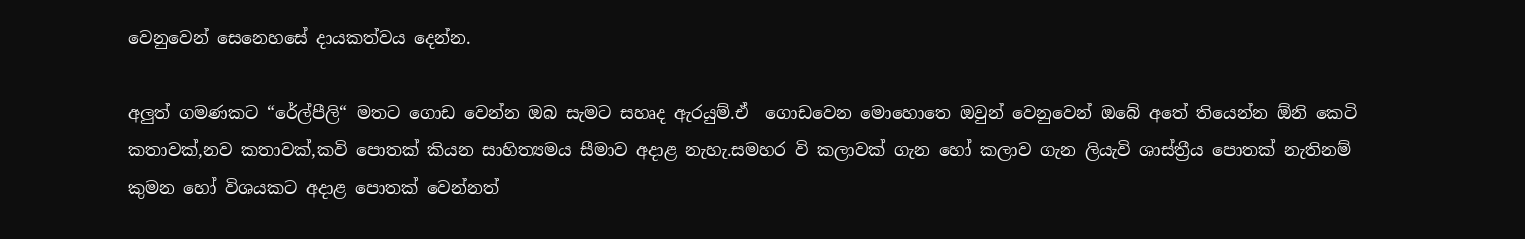වෙනුවෙන් සෙනෙහසේ දායකත්වය දෙන්න.

අලුත් ගමණකට “රේල්පීලි“ මතට ගොඩ වෙන්න ඔබ සැමට සහෘද ඇරයුම්.ඒ  ගොඩවෙන මොහොතෙ ඔවුන් වෙනුවෙන් ඔබේ අතේ තියෙන්න ඕනි කෙටි  කතාවක්,නව කතාවක්,කවි පොතක් කියන සාහිත්‍යමය සීමාව අදාළ නැහැ.සමහර වි කලාවක් ගැන හෝ කලාව ගැන ලියැවි ශාස්ත්‍රීය පොතක් නැතිනම් කුමන හෝ විශයකට අදාළ පොතක් වෙන්නත්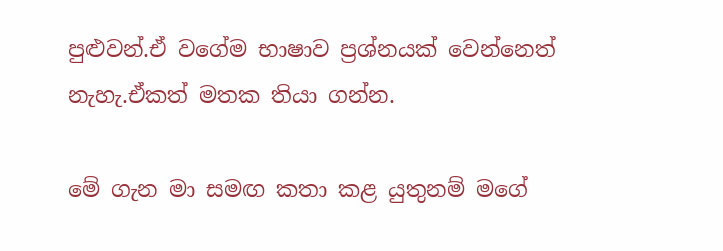පුළුවන්.ඒ වගේම භාෂාව ප්‍රශ්නයක් වෙන්නෙත් නැහැ.ඒකත් මතක තියා ගන්න.

මේ ගැන මා සමඟ කතා කළ යුතුනම් මගේ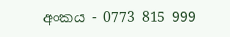අංකය - 0773 815 999